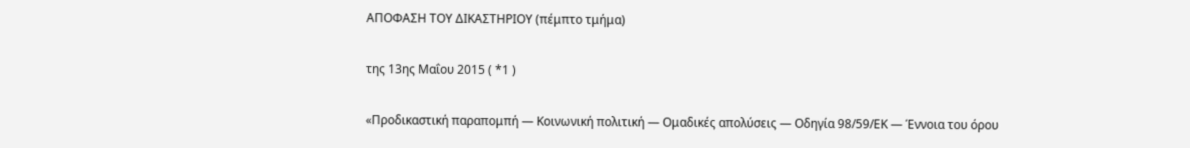ΑΠΟΦΑΣΗ ΤΟΥ ΔΙΚΑΣΤΗΡΙΟΥ (πέμπτο τμήμα)

της 13ης Μαΐου 2015 ( *1 )

«Προδικαστική παραπομπή — Κοινωνική πολιτική — Ομαδικές απολύσεις — Οδηγία 98/59/ΕΚ — Έννοια του όρου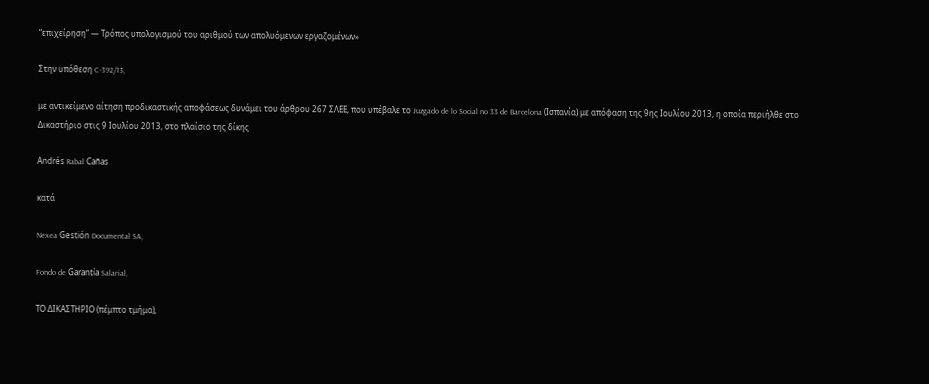“επιχείρηση” — Τρόπος υπολογισμού του αριθμού των απολυόμενων εργαζομένων»

Στην υπόθεση C‑392/13,

με αντικείμενο αίτηση προδικαστικής αποφάσεως δυνάμει του άρθρου 267 ΣΛΕΕ, που υπέβαλε το Juzgado de lo Social no 33 de Barcelona (Ισπανία) με απόφαση της 9ης Ιουλίου 2013, η οποία περιήλθε στο Δικαστήριο στις 9 Ιουλίου 2013, στο πλαίσιο της δίκης

Andrés Rabal Cañas

κατά

Nexea Gestión Documental SA,

Fondo de Garantía Salarial,

ΤΟ ΔΙΚΑΣΤΗΡΙΟ (πέμπτο τμήμα),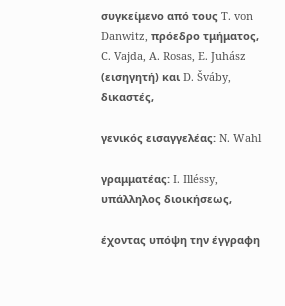συγκείμενο από τους T. von Danwitz, πρόεδρο τμήματος, C. Vajda, A. Rosas, E. Juhász (εισηγητή) και D. Šváby, δικαστές,

γενικός εισαγγελέας: N. Wahl

γραμματέας: I. Illéssy, υπάλληλος διοικήσεως,

έχοντας υπόψη την έγγραφη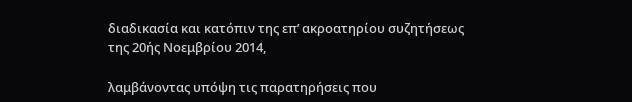διαδικασία και κατόπιν της επ’ ακροατηρίου συζητήσεως της 20ής Νοεμβρίου 2014,

λαμβάνοντας υπόψη τις παρατηρήσεις που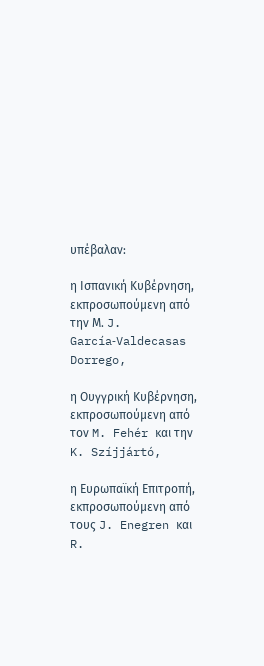υπέβαλαν:

η Ισπανική Κυβέρνηση, εκπροσωπούμενη από την Μ. J. García‑Valdecasas Dorrego,

η Ουγγρική Κυβέρνηση, εκπροσωπούμενη από τον M. Fehér και την K. Szíjjártó,

η Ευρωπαϊκή Επιτροπή, εκπροσωπούμενη από τους J. Enegren και R.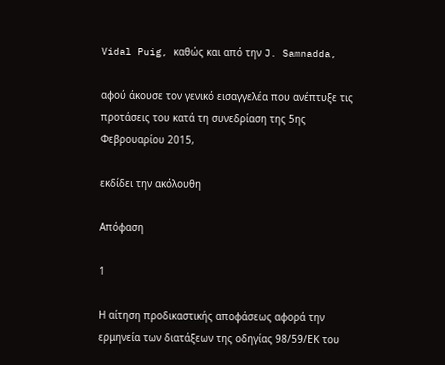Vidal Puig, καθώς και από την J. Samnadda,

αφού άκουσε τον γενικό εισαγγελέα που ανέπτυξε τις προτάσεις του κατά τη συνεδρίαση της 5ης Φεβρουαρίου 2015,

εκδίδει την ακόλουθη

Απόφαση

1

Η αίτηση προδικαστικής αποφάσεως αφορά την ερμηνεία των διατάξεων της οδηγίας 98/59/ΕΚ του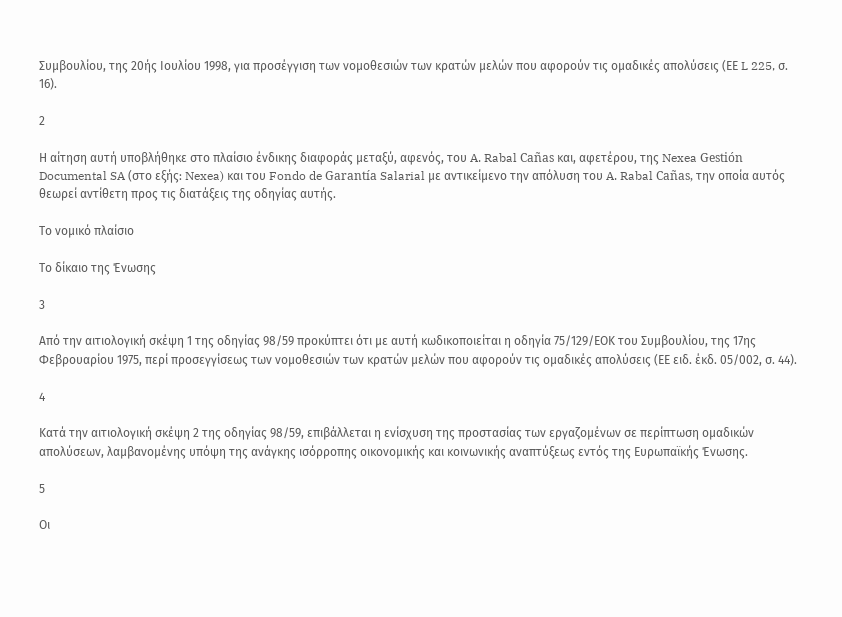Συμβουλίου, της 20ής Ιουλίου 1998, για προσέγγιση των νομοθεσιών των κρατών μελών που αφορούν τις ομαδικές απολύσεις (ΕΕ L 225, σ. 16).

2

Η αίτηση αυτή υποβλήθηκε στο πλαίσιο ένδικης διαφοράς μεταξύ, αφενός, του A. Rabal Cañas και, αφετέρου, της Nexea Gestión Documental SA (στο εξής: Nexea) και του Fondo de Garantía Salarial με αντικείμενο την απόλυση του A. Rabal Cañas, την οποία αυτός θεωρεί αντίθετη προς τις διατάξεις της οδηγίας αυτής.

Το νομικό πλαίσιο

Το δίκαιο της Ένωσης

3

Από την αιτιολογική σκέψη 1 της οδηγίας 98/59 προκύπτει ότι με αυτή κωδικοποιείται η οδηγία 75/129/ΕΟΚ του Συμβουλίου, της 17ης Φεβρουαρίου 1975, περί προσεγγίσεως των νομοθεσιών των κρατών μελών που αφορούν τις ομαδικές απολύσεις (ΕΕ ειδ. έκδ. 05/002, σ. 44).

4

Κατά την αιτιολογική σκέψη 2 της οδηγίας 98/59, επιβάλλεται η ενίσχυση της προστασίας των εργαζομένων σε περίπτωση ομαδικών απολύσεων, λαμβανομένης υπόψη της ανάγκης ισόρροπης οικονομικής και κοινωνικής αναπτύξεως εντός της Ευρωπαϊκής Ένωσης.

5

Οι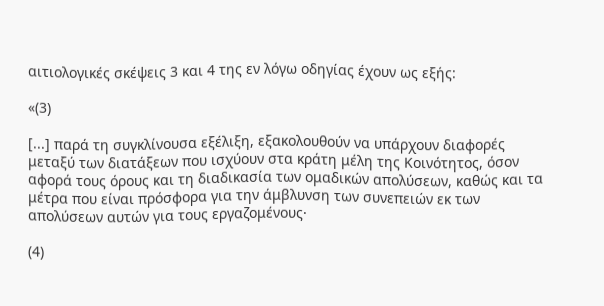αιτιολογικές σκέψεις 3 και 4 της εν λόγω οδηγίας έχουν ως εξής:

«(3)

[...] παρά τη συγκλίνουσα εξέλιξη, εξακολουθούν να υπάρχουν διαφορές μεταξύ των διατάξεων που ισχύουν στα κράτη μέλη της Κοινότητος, όσον αφορά τους όρους και τη διαδικασία των ομαδικών απολύσεων, καθώς και τα μέτρα που είναι πρόσφορα για την άμβλυνση των συνεπειών εκ των απολύσεων αυτών για τους εργαζομένους·

(4)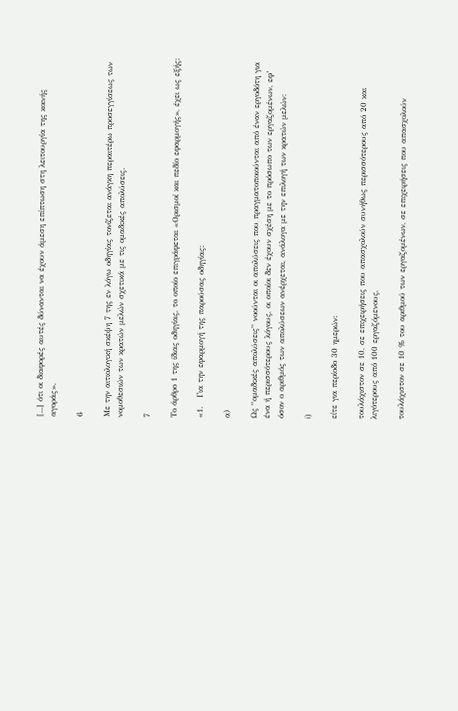[...] ότι οι διαφορές αυτές δύνανται να έχουν άμεση επίπτωση στη λειτουργία της κοινής αγοράς».

6

Με την αιτιολογική σκέψη 7 της εν λόγω οδηγίας τονίζεται ανάγκη περαιτέρω προσεγγίσεως των νομοθεσιών των κρατών μελών σχετικά με τις ομαδικές απολύσεις.

7

Το άρθρο 1 της ίδιας οδηγίας, το οποίο επιγράφεται «Ορισμοί και πεδίο εφαρμογής», έχει ως εξής:

«1.   Για την εφαρμογή της παρούσας οδηγίας:

α)

Ως “ομαδικές απολύσεις” νοούνται οι απολύσεις που πραγματοποιούνται από έναν εργοδότη για ένα ή περισσότερους λόγους, οι οποίοι δεν έχουν σχέση με το πρόσωπο των εργαζομένων, εφ’ όσον ο αριθμός των απολύσεων ανέρχεται, ανάλογα με την επιλογή των κρατών μελών:

i)

είτε για περίοδο 30 ημερών:

τουλάχιστον σε 10, σε επιχειρήσεις που απασχολούν συνήθως περισσότερους από 20 και λιγότερους από 100 εργαζόμενους,

τουλάχιστον σε 10 % του αριθμού των εργαζομένων, σε επιχειρήσεις που απασχολούν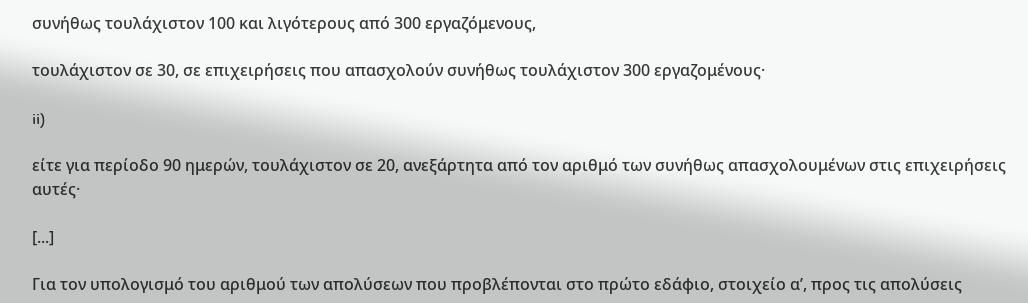συνήθως τουλάχιστον 100 και λιγότερους από 300 εργαζόμενους,

τουλάχιστον σε 30, σε επιχειρήσεις που απασχολούν συνήθως τουλάχιστον 300 εργαζομένους·

ii)

είτε για περίοδο 90 ημερών, τουλάχιστον σε 20, ανεξάρτητα από τον αριθμό των συνήθως απασχολουμένων στις επιχειρήσεις αυτές·

[...]

Για τον υπολογισμό του αριθμού των απολύσεων που προβλέπονται στο πρώτο εδάφιο, στοιχείο αʹ, προς τις απολύσεις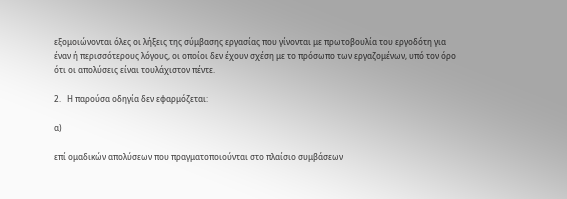εξομοιώνονται όλες οι λήξεις της σύμβασης εργασίας που γίνονται με πρωτοβουλία του εργοδότη για έναν ή περισσότερους λόγους, οι οποίοι δεν έχουν σχέση με το πρόσωπο των εργαζομένων, υπό τον όρο ότι οι απολύσεις είναι τουλάχιστον πέντε.

2.   Η παρούσα οδηγία δεν εφαρμόζεται:

α)

επί ομαδικών απολύσεων που πραγματοποιούνται στο πλαίσιο συμβάσεων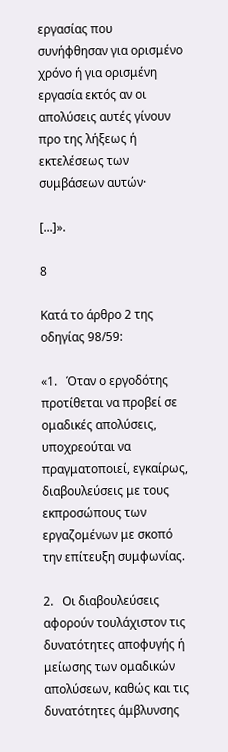εργασίας που συνήφθησαν για ορισμένο χρόνο ή για ορισμένη εργασία εκτός αν οι απολύσεις αυτές γίνουν προ της λήξεως ή εκτελέσεως των συμβάσεων αυτών·

[...]».

8

Κατά το άρθρο 2 της οδηγίας 98/59:

«1.   Όταν ο εργοδότης προτίθεται να προβεί σε ομαδικές απολύσεις, υποχρεούται να πραγματοποιεί, εγκαίρως, διαβουλεύσεις με τους εκπροσώπους των εργαζομένων με σκοπό την επίτευξη συμφωνίας.

2.   Οι διαβουλεύσεις αφορούν τουλάχιστον τις δυνατότητες αποφυγής ή μείωσης των ομαδικών απολύσεων, καθώς και τις δυνατότητες άμβλυνσης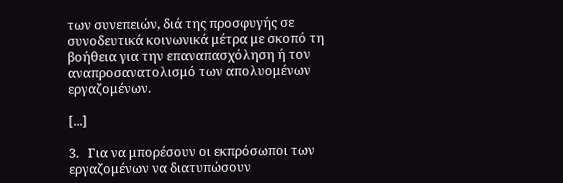των συνεπειών, διά της προσφυγής σε συνοδευτικά κοινωνικά μέτρα με σκοπό τη βοήθεια για την επαναπασχόληση ή τον αναπροσανατολισμό των απολυομένων εργαζομένων.

[...]

3.   Για να μπορέσουν οι εκπρόσωποι των εργαζομένων να διατυπώσουν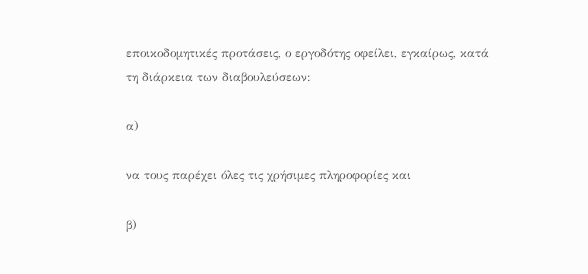εποικοδομητικές προτάσεις, ο εργοδότης οφείλει, εγκαίρως, κατά τη διάρκεια των διαβουλεύσεων:

α)

να τους παρέχει όλες τις χρήσιμες πληροφορίες και

β)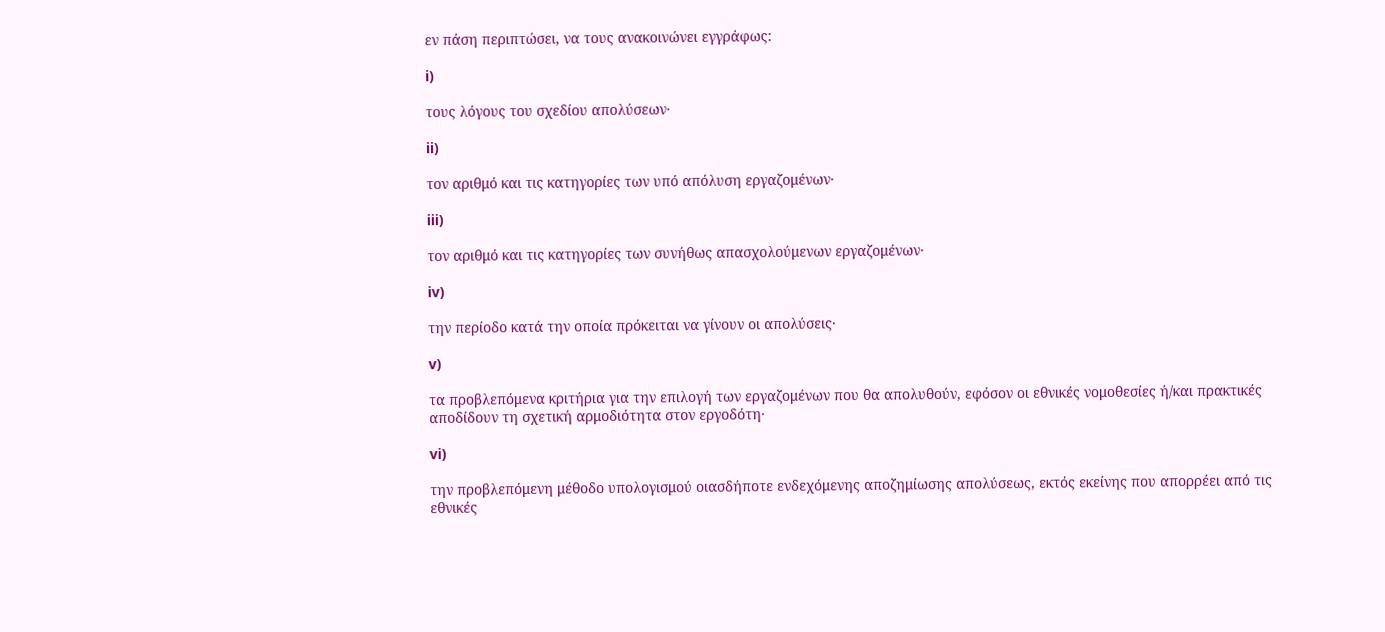εν πάση περιπτώσει, να τους ανακοινώνει εγγράφως:

i)

τους λόγους του σχεδίου απολύσεων·

ii)

τον αριθμό και τις κατηγορίες των υπό απόλυση εργαζομένων·

iii)

τον αριθμό και τις κατηγορίες των συνήθως απασχολούμενων εργαζομένων·

iv)

την περίοδο κατά την οποία πρόκειται να γίνουν οι απολύσεις·

v)

τα προβλεπόμενα κριτήρια για την επιλογή των εργαζομένων που θα απολυθούν, εφόσον οι εθνικές νομοθεσίες ή/και πρακτικές αποδίδουν τη σχετική αρμοδιότητα στον εργοδότη·

vi)

την προβλεπόμενη μέθοδο υπολογισμού οιασδήποτε ενδεχόμενης αποζημίωσης απολύσεως, εκτός εκείνης που απορρέει από τις εθνικές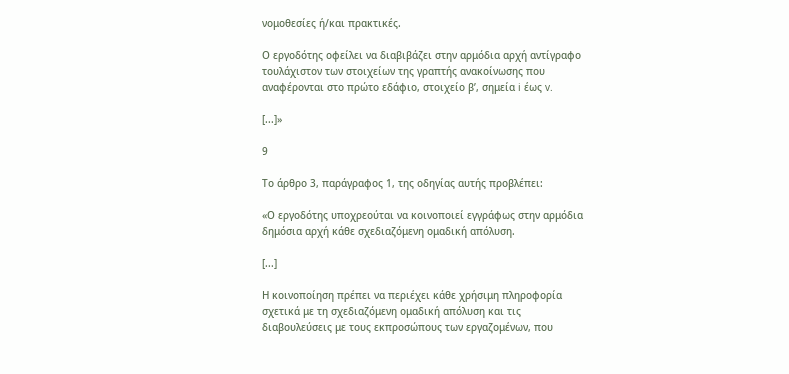νομοθεσίες ή/και πρακτικές.

Ο εργοδότης οφείλει να διαβιβάζει στην αρμόδια αρχή αντίγραφο τουλάχιστον των στοιχείων της γραπτής ανακοίνωσης που αναφέρονται στο πρώτο εδάφιο, στοιχείο βʹ, σημεία i έως v.

[...]»

9

Το άρθρο 3, παράγραφος 1, της οδηγίας αυτής προβλέπει:

«Ο εργοδότης υποχρεούται να κοινοποιεί εγγράφως στην αρμόδια δημόσια αρχή κάθε σχεδιαζόμενη ομαδική απόλυση.

[...]

Η κοινοποίηση πρέπει να περιέχει κάθε χρήσιμη πληροφορία σχετικά με τη σχεδιαζόμενη ομαδική απόλυση και τις διαβουλεύσεις με τους εκπροσώπους των εργαζομένων, που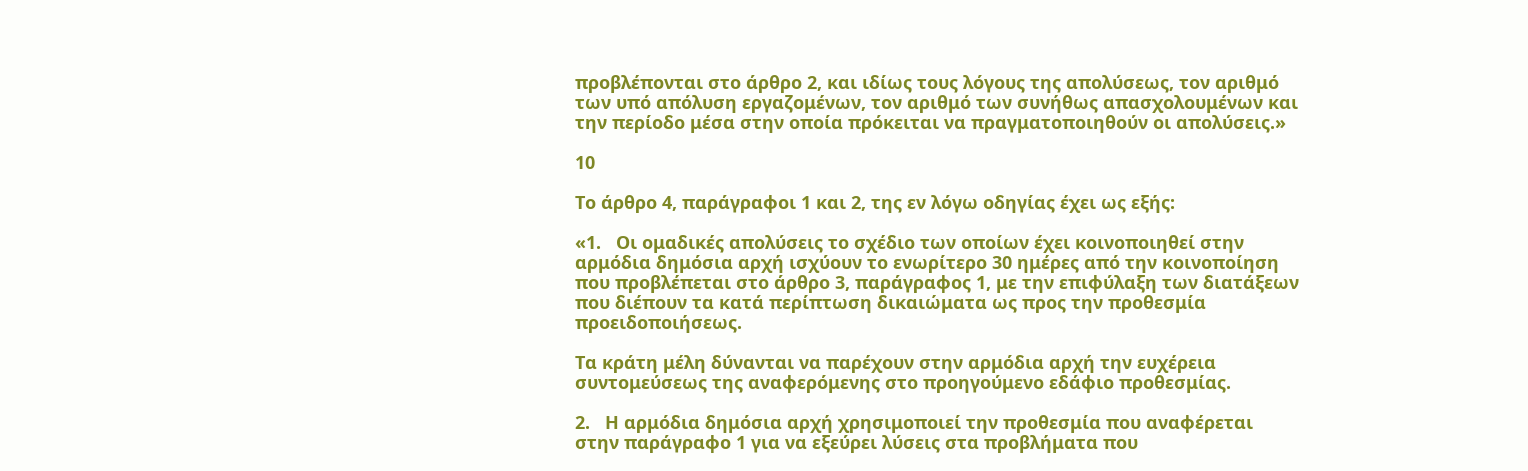προβλέπονται στο άρθρο 2, και ιδίως τους λόγους της απολύσεως, τον αριθμό των υπό απόλυση εργαζομένων, τον αριθμό των συνήθως απασχολουμένων και την περίοδο μέσα στην οποία πρόκειται να πραγματοποιηθούν οι απολύσεις.»

10

Το άρθρο 4, παράγραφοι 1 και 2, της εν λόγω οδηγίας έχει ως εξής:

«1.   Οι ομαδικές απολύσεις το σχέδιο των οποίων έχει κοινοποιηθεί στην αρμόδια δημόσια αρχή ισχύουν το ενωρίτερο 30 ημέρες από την κοινοποίηση που προβλέπεται στο άρθρο 3, παράγραφος 1, με την επιφύλαξη των διατάξεων που διέπουν τα κατά περίπτωση δικαιώματα ως προς την προθεσμία προειδοποιήσεως.

Τα κράτη μέλη δύνανται να παρέχουν στην αρμόδια αρχή την ευχέρεια συντομεύσεως της αναφερόμενης στο προηγούμενο εδάφιο προθεσμίας.

2.   Η αρμόδια δημόσια αρχή χρησιμοποιεί την προθεσμία που αναφέρεται στην παράγραφο 1 για να εξεύρει λύσεις στα προβλήματα που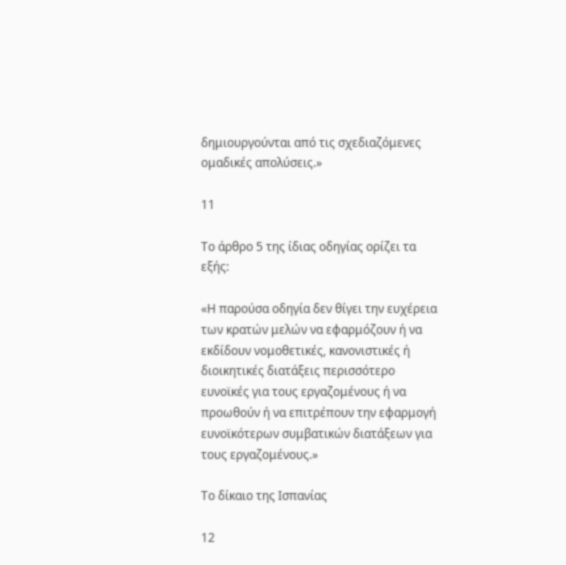δημιουργούνται από τις σχεδιαζόμενες ομαδικές απολύσεις.»

11

Το άρθρο 5 της ίδιας οδηγίας ορίζει τα εξής:

«Η παρούσα οδηγία δεν θίγει την ευχέρεια των κρατών μελών να εφαρμόζουν ή να εκδίδουν νομοθετικές, κανονιστικές ή διοικητικές διατάξεις περισσότερο ευνοϊκές για τους εργαζομένους ή να προωθούν ή να επιτρέπουν την εφαρμογή ευνοϊκότερων συμβατικών διατάξεων για τους εργαζομένους.»

Το δίκαιο της Ισπανίας

12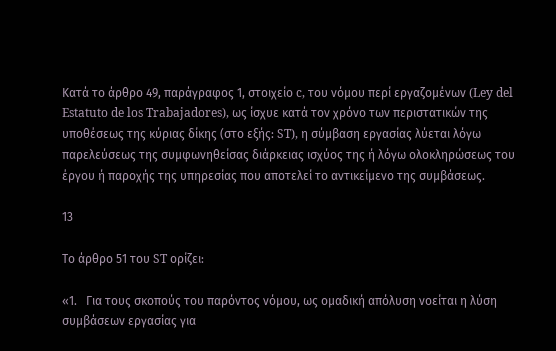Κατά το άρθρο 49, παράγραφος 1, στοιχείο c, του νόμου περί εργαζομένων (Ley del Estatuto de los Trabajadores), ως ίσχυε κατά τον χρόνο των περιστατικών της υποθέσεως της κύριας δίκης (στο εξής: ST), η σύμβαση εργασίας λύεται λόγω παρελεύσεως της συμφωνηθείσας διάρκειας ισχύος της ή λόγω ολοκληρώσεως του έργου ή παροχής της υπηρεσίας που αποτελεί το αντικείμενο της συμβάσεως.

13

Το άρθρο 51 του ST ορίζει:

«1.   Για τους σκοπούς του παρόντος νόμου, ως ομαδική απόλυση νοείται η λύση συμβάσεων εργασίας για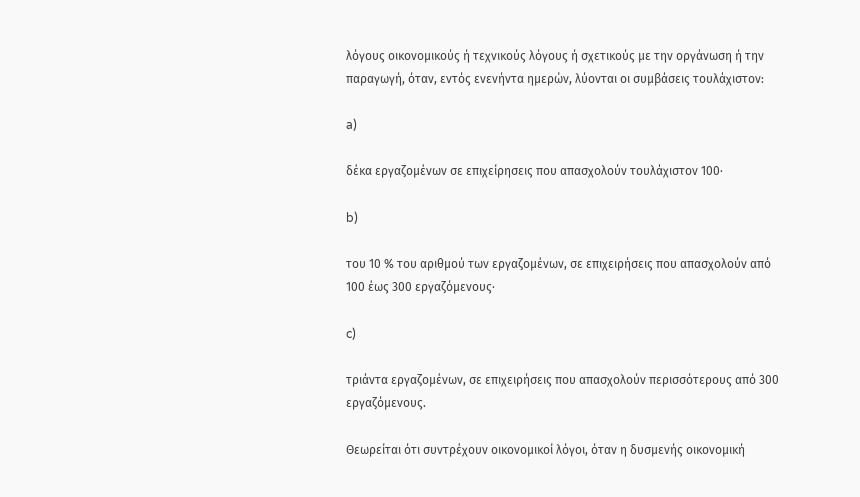λόγους οικονομικούς ή τεχνικούς λόγους ή σχετικούς με την οργάνωση ή την παραγωγή, όταν, εντός ενενήντα ημερών, λύονται οι συμβάσεις τουλάχιστον:

a)

δέκα εργαζομένων σε επιχείρησεις που απασχολούν τουλάχιστον 100·

b)

του 10 % του αριθμού των εργαζομένων, σε επιχειρήσεις που απασχολούν από 100 έως 300 εργαζόμενους·

c)

τριάντα εργαζομένων, σε επιχειρήσεις που απασχολούν περισσότερους από 300 εργαζόμενους.

Θεωρείται ότι συντρέχουν οικονομικοί λόγοι, όταν η δυσμενής οικονομική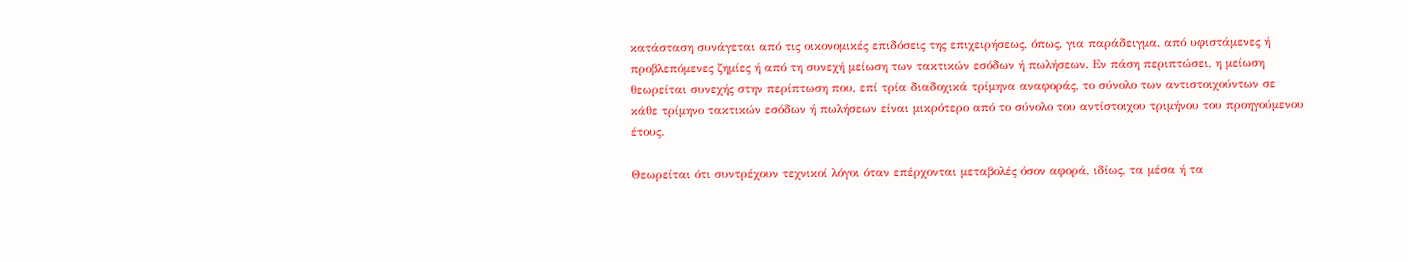κατάσταση συνάγεται από τις οικονομικές επιδόσεις της επιχειρήσεως, όπως, για παράδειγμα, από υφιστάμενες ή προβλεπόμενες ζημίες ή από τη συνεχή μείωση των τακτικών εσόδων ή πωλήσεων. Εν πάση περιπτώσει, η μείωση θεωρείται συνεχής στην περίπτωση που, επί τρία διαδοχικά τρίμηνα αναφοράς, το σύνολο των αντιστοιχούντων σε κάθε τρίμηνο τακτικών εσόδων ή πωλήσεων είναι μικρότερο από το σύνολο του αντίστοιχου τριμήνου του προηγούμενου έτους.

Θεωρείται ότι συντρέχουν τεχνικοί λόγοι όταν επέρχονται μεταβολές όσον αφορά, ιδίως, τα μέσα ή τα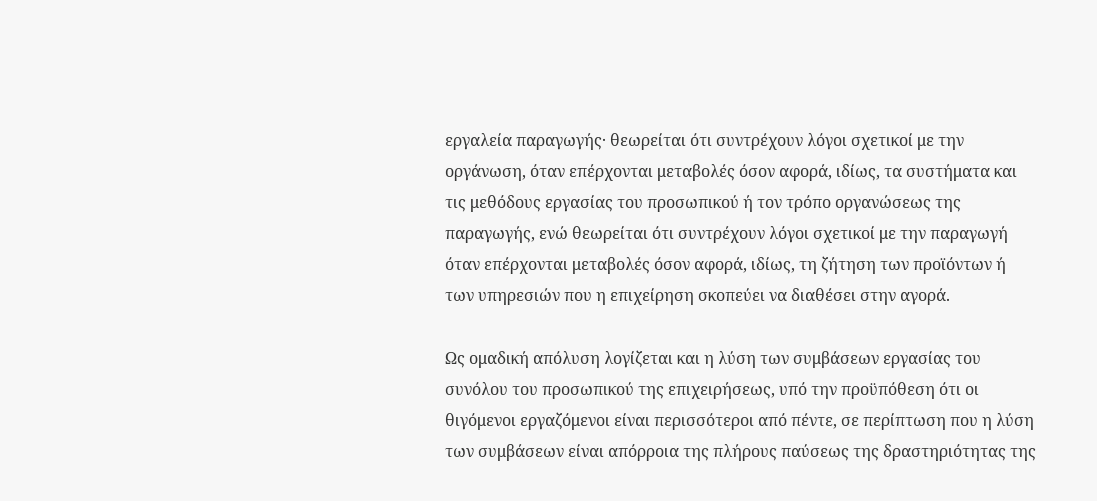εργαλεία παραγωγής· θεωρείται ότι συντρέχουν λόγοι σχετικοί με την οργάνωση, όταν επέρχονται μεταβολές όσον αφορά, ιδίως, τα συστήματα και τις μεθόδους εργασίας του προσωπικού ή τον τρόπο οργανώσεως της παραγωγής, ενώ θεωρείται ότι συντρέχουν λόγοι σχετικοί με την παραγωγή όταν επέρχονται μεταβολές όσον αφορά, ιδίως, τη ζήτηση των προϊόντων ή των υπηρεσιών που η επιχείρηση σκοπεύει να διαθέσει στην αγορά.

Ως ομαδική απόλυση λογίζεται και η λύση των συμβάσεων εργασίας του συνόλου του προσωπικού της επιχειρήσεως, υπό την προϋπόθεση ότι οι θιγόμενοι εργαζόμενοι είναι περισσότεροι από πέντε, σε περίπτωση που η λύση των συμβάσεων είναι απόρροια της πλήρους παύσεως της δραστηριότητας της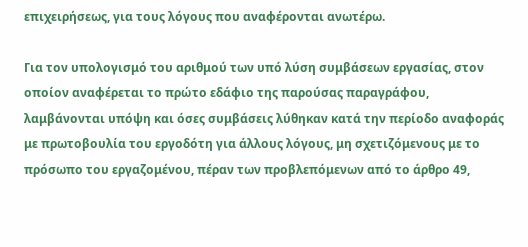επιχειρήσεως, για τους λόγους που αναφέρονται ανωτέρω.

Για τον υπολογισμό του αριθμού των υπό λύση συμβάσεων εργασίας, στον οποίον αναφέρεται το πρώτο εδάφιο της παρούσας παραγράφου, λαμβάνονται υπόψη και όσες συμβάσεις λύθηκαν κατά την περίοδο αναφοράς με πρωτοβουλία του εργοδότη για άλλους λόγους, μη σχετιζόμενους με το πρόσωπο του εργαζομένου, πέραν των προβλεπόμενων από το άρθρο 49,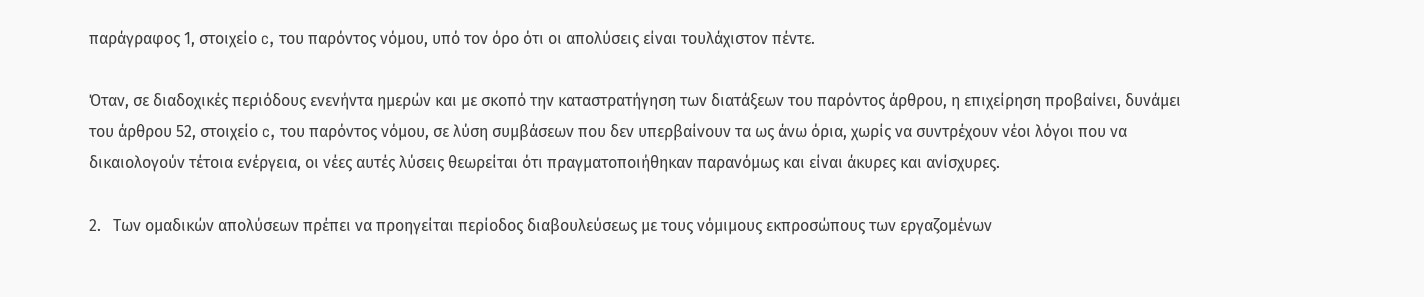παράγραφος 1, στοιχείο c, του παρόντος νόμου, υπό τον όρο ότι οι απολύσεις είναι τουλάχιστον πέντε.

Όταν, σε διαδοχικές περιόδους ενενήντα ημερών και με σκοπό την καταστρατήγηση των διατάξεων του παρόντος άρθρου, η επιχείρηση προβαίνει, δυνάμει του άρθρου 52, στοιχείο c, του παρόντος νόμου, σε λύση συμβάσεων που δεν υπερβαίνουν τα ως άνω όρια, χωρίς να συντρέχουν νέοι λόγοι που να δικαιολογούν τέτοια ενέργεια, οι νέες αυτές λύσεις θεωρείται ότι πραγματοποιήθηκαν παρανόμως και είναι άκυρες και ανίσχυρες.

2.   Των ομαδικών απολύσεων πρέπει να προηγείται περίοδος διαβουλεύσεως με τους νόμιμους εκπροσώπους των εργαζομένων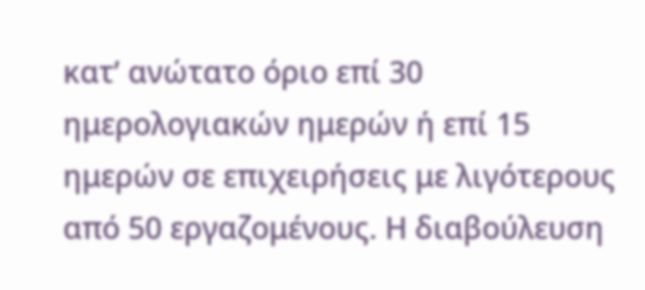κατ’ ανώτατο όριο επί 30 ημερολογιακών ημερών ή επί 15 ημερών σε επιχειρήσεις με λιγότερους από 50 εργαζομένους. Η διαβούλευση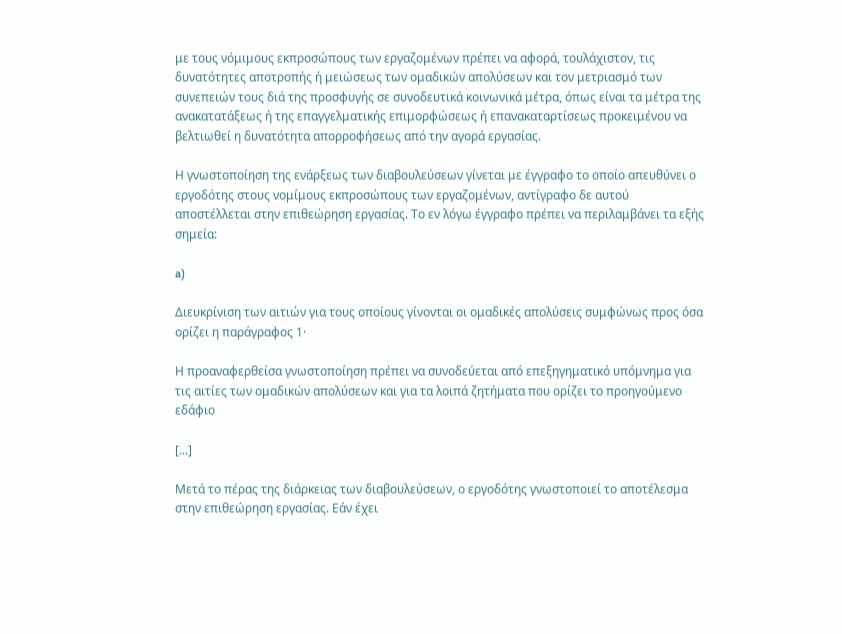με τους νόμιμους εκπροσώπους των εργαζομένων πρέπει να αφορά, τουλάχιστον, τις δυνατότητες αποτροπής ή μειώσεως των ομαδικών απολύσεων και τον μετριασμό των συνεπειών τους διά της προσφυγής σε συνοδευτικά κοινωνικά μέτρα, όπως είναι τα μέτρα της ανακατατάξεως ή της επαγγελματικής επιμορφώσεως ή επανακαταρτίσεως προκειμένου να βελτιωθεί η δυνατότητα απορροφήσεως από την αγορά εργασίας.

Η γνωστοποίηση της ενάρξεως των διαβουλεύσεων γίνεται με έγγραφο το οποίο απευθύνει ο εργοδότης στους νομίμους εκπροσώπους των εργαζομένων, αντίγραφο δε αυτού αποστέλλεται στην επιθεώρηση εργασίας. Το εν λόγω έγγραφο πρέπει να περιλαμβάνει τα εξής σημεία:

a)

Διευκρίνιση των αιτιών για τους οποίους γίνονται οι ομαδικές απολύσεις συμφώνως προς όσα ορίζει η παράγραφος 1·

Η προαναφερθείσα γνωστοποίηση πρέπει να συνοδεύεται από επεξηγηματικό υπόμνημα για τις αιτίες των ομαδικών απολύσεων και για τα λοιπά ζητήματα που ορίζει το προηγούμενο εδάφιο

[...]

Μετά το πέρας της διάρκειας των διαβουλεύσεων, ο εργοδότης γνωστοποιεί το αποτέλεσμα στην επιθεώρηση εργασίας. Εάν έχει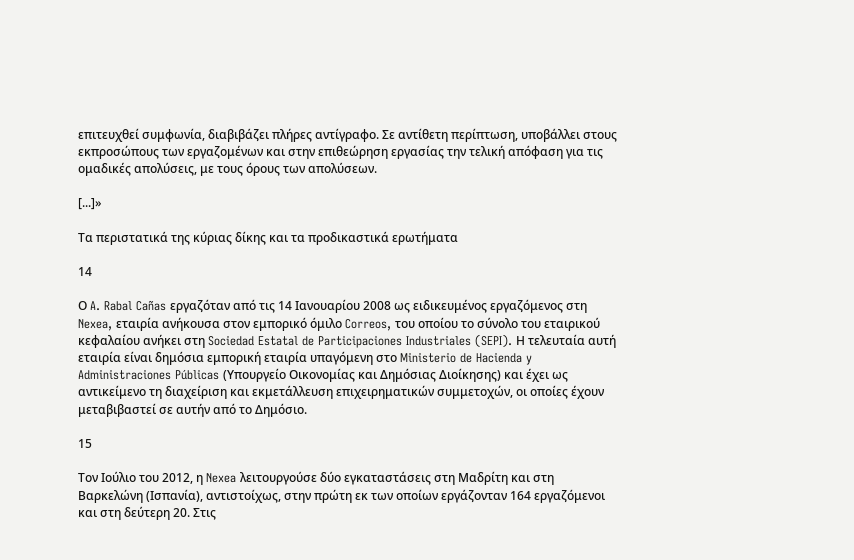επιτευχθεί συμφωνία, διαβιβάζει πλήρες αντίγραφο. Σε αντίθετη περίπτωση, υποβάλλει στους εκπροσώπους των εργαζομένων και στην επιθεώρηση εργασίας την τελική απόφαση για τις ομαδικές απολύσεις, με τους όρους των απολύσεων.

[...]»

Τα περιστατικά της κύριας δίκης και τα προδικαστικά ερωτήματα

14

Ο A. Rabal Cañas εργαζόταν από τις 14 Ιανουαρίου 2008 ως ειδικευμένος εργαζόμενος στη Nexea, εταιρία ανήκουσα στον εμπορικό όμιλο Correos, του οποίου το σύνολο του εταιρικού κεφαλαίου ανήκει στη Sociedad Estatal de Participaciones Industriales (SEPI). Η τελευταία αυτή εταιρία είναι δημόσια εμπορική εταιρία υπαγόμενη στο Ministerio de Hacienda y Administraciones Públicas (Υπουργείο Οικονομίας και Δημόσιας Διοίκησης) και έχει ως αντικείμενο τη διαχείριση και εκμετάλλευση επιχειρηματικών συμμετοχών, οι οποίες έχουν μεταβιβαστεί σε αυτήν από το Δημόσιο.

15

Τον Ιούλιο του 2012, η Nexea λειτουργούσε δύο εγκαταστάσεις στη Μαδρίτη και στη Βαρκελώνη (Ισπανία), αντιστοίχως, στην πρώτη εκ των οποίων εργάζονταν 164 εργαζόμενοι και στη δεύτερη 20. Στις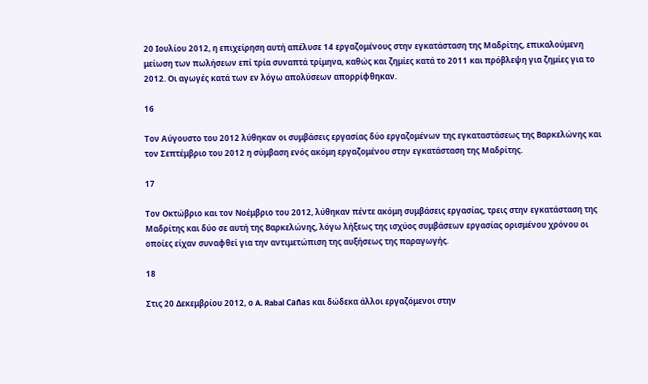20 Ιουλίου 2012, η επιχείρηση αυτή απέλυσε 14 εργαζομένους στην εγκατάσταση της Μαδρίτης, επικαλούμενη μείωση των πωλήσεων επί τρία συναπτά τρίμηνα, καθώς και ζημίες κατά το 2011 και πρόβλεψη για ζημίες για το 2012. Οι αγωγές κατά των εν λόγω απολύσεων απορρίφθηκαν.

16

Τον Αύγουστο του 2012 λύθηκαν οι συμβάσεις εργασίας δύο εργαζομένων της εγκαταστάσεως της Βαρκελώνης και τον Σεπτέμβριο του 2012 η σύμβαση ενός ακόμη εργαζομένου στην εγκατάσταση της Μαδρίτης.

17

Τον Οκτώβριο και τον Νοέμβριο του 2012, λύθηκαν πέντε ακόμη συμβάσεις εργασίας, τρεις στην εγκατάσταση της Μαδρίτης και δύο σε αυτή της Βαρκελώνης, λόγω λήξεως της ισχύος συμβάσεων εργασίας ορισμένου χρόνου οι οποίες είχαν συναφθεί για την αντιμετώπιση της αυξήσεως της παραγωγής.

18

Στις 20 Δεκεμβρίου 2012, ο A. Rabal Cañas και δώδεκα άλλοι εργαζόμενοι στην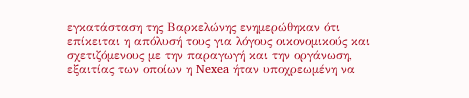εγκατάσταση της Βαρκελώνης ενημερώθηκαν ότι επίκειται η απόλυσή τους για λόγους οικονομικούς και σχετιζόμενους με την παραγωγή και την οργάνωση, εξαιτίας των οποίων η Nexea ήταν υποχρεωμένη να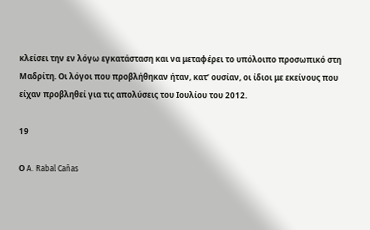κλείσει την εν λόγω εγκατάσταση και να μεταφέρει το υπόλοιπο προσωπικό στη Μαδρίτη. Οι λόγοι που προβλήθηκαν ήταν, κατ’ ουσίαν, οι ίδιοι με εκείνους που είχαν προβληθεί για τις απολύσεις του Ιουλίου του 2012.

19

Ο A. Rabal Cañas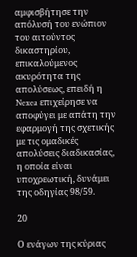αμφισβήτησε την απόλυσή του ενώπιον του αιτούντος δικαστηρίου, επικαλούμενος ακυρότητα της απολύσεως, επειδή η Nexea επιχείρησε να αποφύγει με απάτη την εφαρμογή της σχετικής με τις ομαδικές απολύσεις διαδικασίας, η οποία είναι υποχρεωτική, δυνάμει της οδηγίας 98/59.

20

Ο ενάγων της κύριας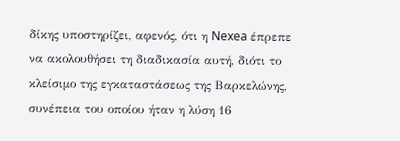δίκης υποστηρίζει, αφενός, ότι η Nexea έπρεπε να ακολουθήσει τη διαδικασία αυτή, διότι το κλείσιμο της εγκαταστάσεως της Βαρκελώνης, συνέπεια του οποίου ήταν η λύση 16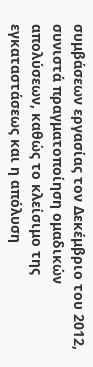συμβάσεων εργασίας τον Δεκέμβριο του 2012, συνιστά πραγματοποίηση ομαδικών απολύσεων, καθώς το κλείσιμο της εγκαταστάσεως και η απόλυση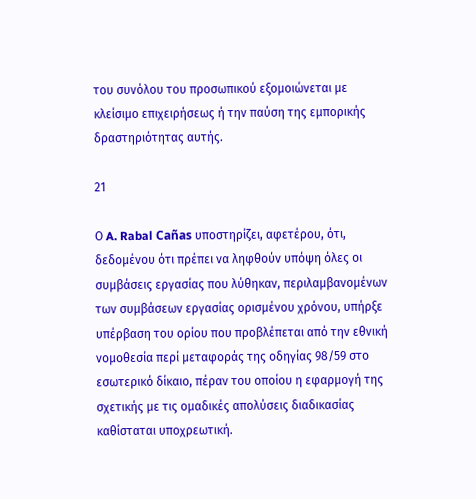του συνόλου του προσωπικού εξομοιώνεται με κλείσιμο επιχειρήσεως ή την παύση της εμπορικής δραστηριότητας αυτής.

21

Ο A. Rabal Cañas υποστηρίζει, αφετέρου, ότι, δεδομένου ότι πρέπει να ληφθούν υπόψη όλες οι συμβάσεις εργασίας που λύθηκαν, περιλαμβανομένων των συμβάσεων εργασίας ορισμένου χρόνου, υπήρξε υπέρβαση του ορίου που προβλέπεται από την εθνική νομοθεσία περί μεταφοράς της οδηγίας 98/59 στο εσωτερικό δίκαιο, πέραν του οποίου η εφαρμογή της σχετικής με τις ομαδικές απολύσεις διαδικασίας καθίσταται υποχρεωτική.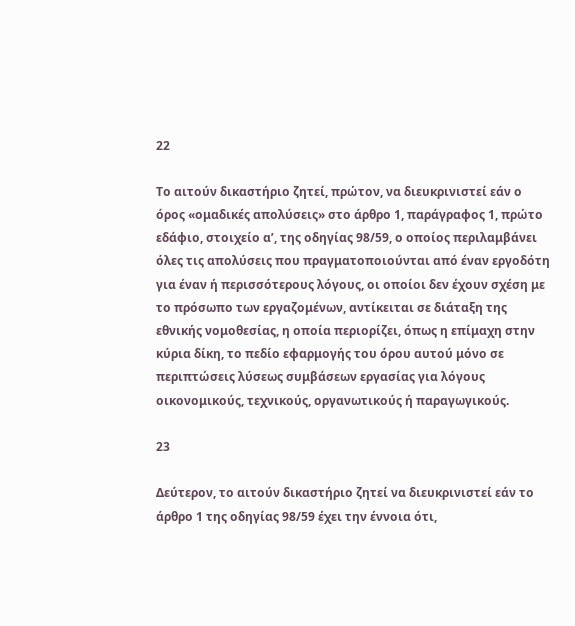22

Το αιτούν δικαστήριο ζητεί, πρώτον, να διευκρινιστεί εάν ο όρος «ομαδικές απολύσεις» στο άρθρο 1, παράγραφος 1, πρώτο εδάφιο, στοιχείο αʹ, της οδηγίας 98/59, ο οποίος περιλαμβάνει όλες τις απολύσεις που πραγματοποιούνται από έναν εργοδότη για έναν ή περισσότερους λόγους, οι οποίοι δεν έχουν σχέση με το πρόσωπο των εργαζομένων, αντίκειται σε διάταξη της εθνικής νομοθεσίας, η οποία περιορίζει, όπως η επίμαχη στην κύρια δίκη, το πεδίο εφαρμογής του όρου αυτού μόνο σε περιπτώσεις λύσεως συμβάσεων εργασίας για λόγους οικονομικούς, τεχνικούς, οργανωτικούς ή παραγωγικούς.

23

Δεύτερον, το αιτούν δικαστήριο ζητεί να διευκρινιστεί εάν το άρθρο 1 της οδηγίας 98/59 έχει την έννοια ότι,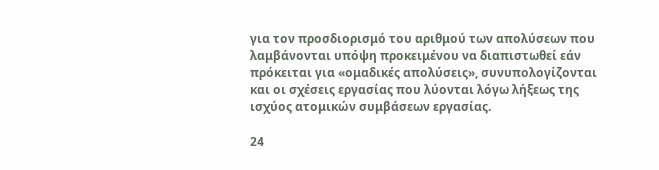για τον προσδιορισμό του αριθμού των απολύσεων που λαμβάνονται υπόψη προκειμένου να διαπιστωθεί εάν πρόκειται για «ομαδικές απολύσεις», συνυπολογίζονται και οι σχέσεις εργασίας που λύονται λόγω λήξεως της ισχύος ατομικών συμβάσεων εργασίας.

24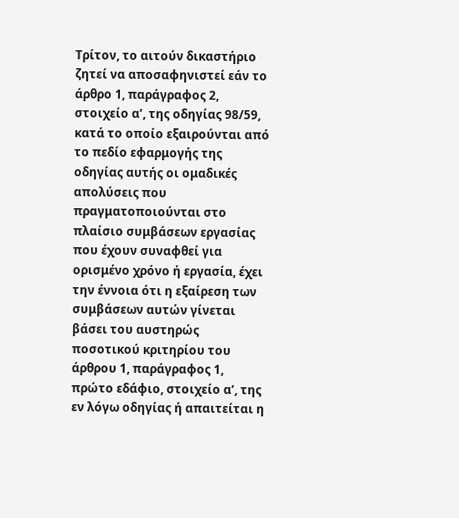Τρίτον, το αιτούν δικαστήριο ζητεί να αποσαφηνιστεί εάν το άρθρο 1, παράγραφος 2, στοιχείο αʹ, της οδηγίας 98/59, κατά το οποίο εξαιρούνται από το πεδίο εφαρμογής της οδηγίας αυτής οι ομαδικές απολύσεις που πραγματοποιούνται στο πλαίσιο συμβάσεων εργασίας που έχουν συναφθεί για ορισμένο χρόνο ή εργασία, έχει την έννοια ότι η εξαίρεση των συμβάσεων αυτών γίνεται βάσει του αυστηρώς ποσοτικού κριτηρίου του άρθρου 1, παράγραφος 1, πρώτο εδάφιο, στοιχείο αʹ, της εν λόγω οδηγίας ή απαιτείται η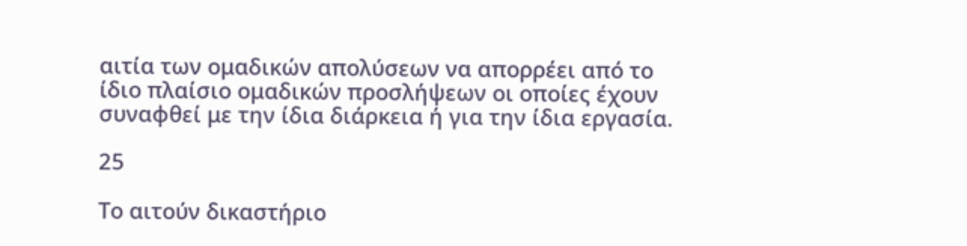αιτία των ομαδικών απολύσεων να απορρέει από το ίδιο πλαίσιο ομαδικών προσλήψεων οι οποίες έχουν συναφθεί με την ίδια διάρκεια ή για την ίδια εργασία.

25

Το αιτούν δικαστήριο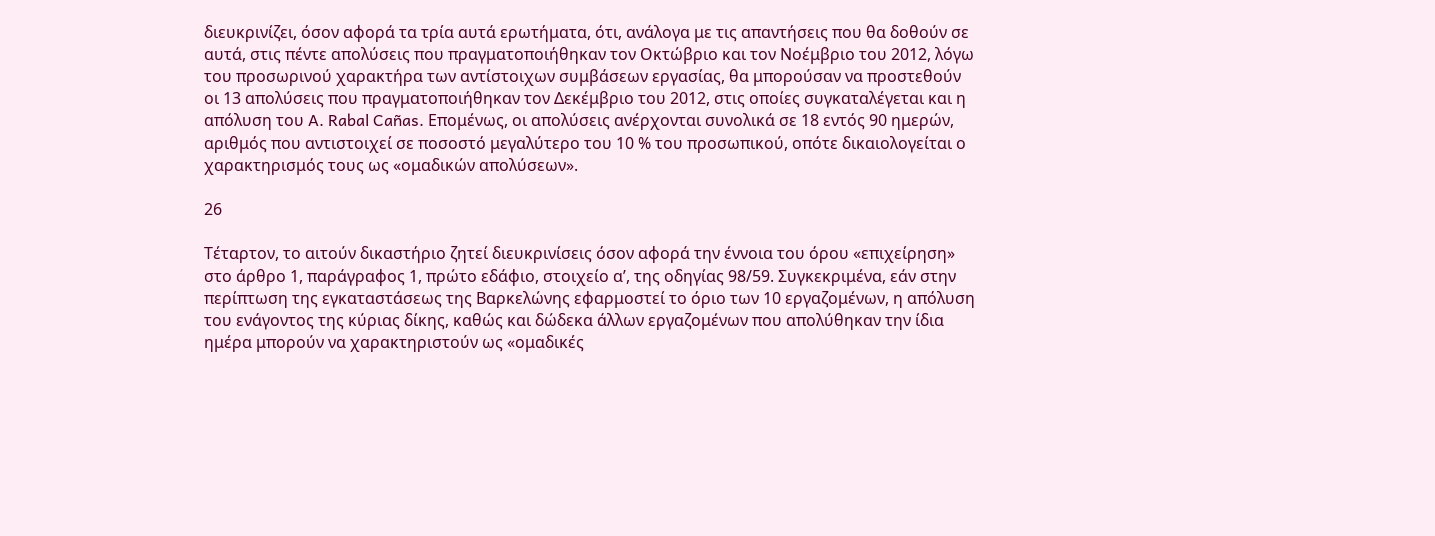διευκρινίζει, όσον αφορά τα τρία αυτά ερωτήματα, ότι, ανάλογα με τις απαντήσεις που θα δοθούν σε αυτά, στις πέντε απολύσεις που πραγματοποιήθηκαν τον Οκτώβριο και τον Νοέμβριο του 2012, λόγω του προσωρινού χαρακτήρα των αντίστοιχων συμβάσεων εργασίας, θα μπορούσαν να προστεθούν οι 13 απολύσεις που πραγματοποιήθηκαν τον Δεκέμβριο του 2012, στις οποίες συγκαταλέγεται και η απόλυση του A. Rabal Cañas. Επομένως, οι απολύσεις ανέρχονται συνολικά σε 18 εντός 90 ημερών, αριθμός που αντιστοιχεί σε ποσοστό μεγαλύτερο του 10 % του προσωπικού, οπότε δικαιολογείται ο χαρακτηρισμός τους ως «ομαδικών απολύσεων».

26

Τέταρτον, το αιτούν δικαστήριο ζητεί διευκρινίσεις όσον αφορά την έννοια του όρου «επιχείρηση» στο άρθρο 1, παράγραφος 1, πρώτο εδάφιο, στοιχείο αʹ, της οδηγίας 98/59. Συγκεκριμένα, εάν στην περίπτωση της εγκαταστάσεως της Βαρκελώνης εφαρμοστεί το όριο των 10 εργαζομένων, η απόλυση του ενάγοντος της κύριας δίκης, καθώς και δώδεκα άλλων εργαζομένων που απολύθηκαν την ίδια ημέρα μπορούν να χαρακτηριστούν ως «ομαδικές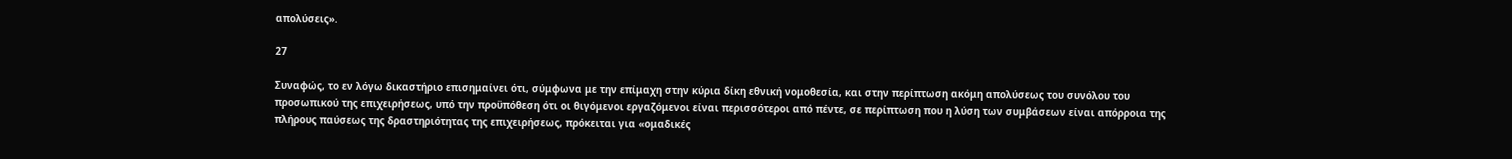απολύσεις».

27

Συναφώς, το εν λόγω δικαστήριο επισημαίνει ότι, σύμφωνα με την επίμαχη στην κύρια δίκη εθνική νομοθεσία, και στην περίπτωση ακόμη απολύσεως του συνόλου του προσωπικού της επιχειρήσεως, υπό την προϋπόθεση ότι οι θιγόμενοι εργαζόμενοι είναι περισσότεροι από πέντε, σε περίπτωση που η λύση των συμβάσεων είναι απόρροια της πλήρους παύσεως της δραστηριότητας της επιχειρήσεως, πρόκειται για «ομαδικές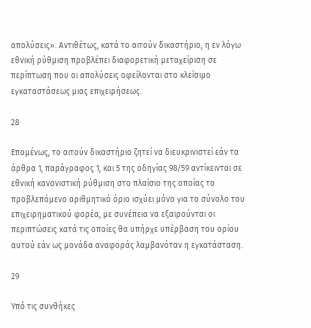απολύσεις». Αντιθέτως, κατά το αιτούν δικαστήριο, η εν λόγω εθνική ρύθμιση προβλέπει διαφορετική μεταχείριση σε περίπτωση που οι απολύσεις οφείλονται στο κλείσιμο εγκαταστάσεως μιας επιχειρήσεως.

28

Επομένως, το αιτούν δικαστήριο ζητεί να διευκρινιστεί εάν τα άρθρα 1, παράγραφος 1, και 5 της οδηγίας 98/59 αντίκεινται σε εθνική κανονιστική ρύθμιση στο πλαίσιο της οποίας το προβλεπόμενο αριθμητικό όριο ισχύει μόνο για το σύνολο του επιχειρηματικού φορέα, με συνέπεια να εξαιρούνται οι περιπτώσεις κατά τις οποίες θα υπήρχε υπέρβαση του ορίου αυτού εάν ως μονάδα αναφοράς λαμβανόταν η εγκατάσταση.

29

Υπό τις συνθήκες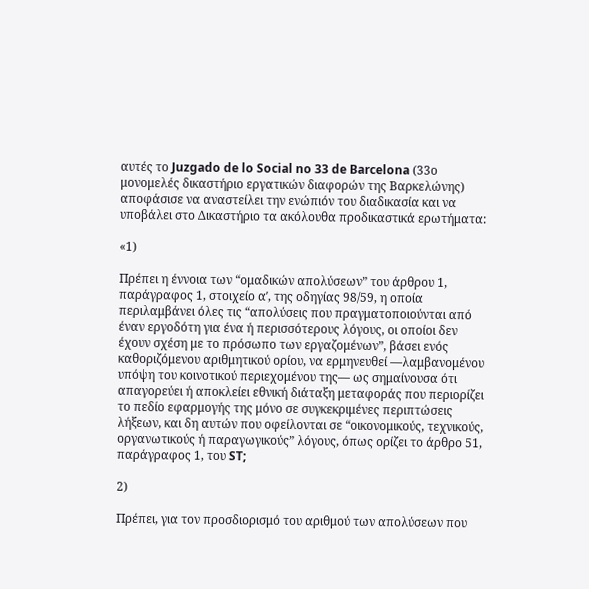αυτές το Juzgado de lo Social no 33 de Barcelona (33ο μονομελές δικαστήριο εργατικών διαφορών της Βαρκελώνης) αποφάσισε να αναστείλει την ενώπιόν του διαδικασία και να υποβάλει στο Δικαστήριο τα ακόλουθα προδικαστικά ερωτήματα:

«1)

Πρέπει η έννοια των “ομαδικών απολύσεων” του άρθρου 1, παράγραφος 1, στοιχείο αʹ, της οδηγίας 98/59, η οποία περιλαμβάνει όλες τις “απολύσεις που πραγματοποιούνται από έναν εργοδότη για ένα ή περισσότερους λόγους, οι οποίοι δεν έχουν σχέση με το πρόσωπο των εργαζομένων”, βάσει ενός καθοριζόμενου αριθμητικού ορίου, να ερμηνευθεί —λαμβανομένου υπόψη του κοινοτικού περιεχομένου της— ως σημαίνουσα ότι απαγορεύει ή αποκλείει εθνική διάταξη μεταφοράς που περιορίζει το πεδίο εφαρμογής της μόνο σε συγκεκριμένες περιπτώσεις λήξεων, και δη αυτών που οφείλονται σε “οικονομικούς, τεχνικούς, οργανωτικούς ή παραγωγικούς” λόγους, όπως ορίζει το άρθρο 51, παράγραφος 1, του ST;

2)

Πρέπει, για τον προσδιορισμό του αριθμού των απολύσεων που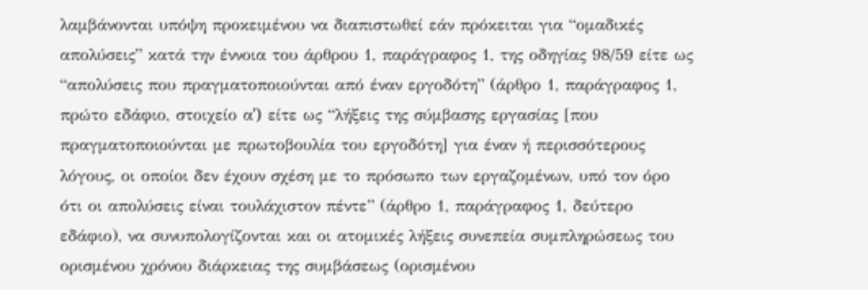λαμβάνονται υπόψη προκειμένου να διαπιστωθεί εάν πρόκειται για “ομαδικές απολύσεις” κατά την έννοια του άρθρου 1, παράγραφος 1, της οδηγίας 98/59 είτε ως “απολύσεις που πραγματοποιούνται από έναν εργοδότη” (άρθρο 1, παράγραφος 1, πρώτο εδάφιο, στοιχείο αʹ) είτε ως “λήξεις της σύμβασης εργασίας [που πραγματοποιούνται με πρωτοβουλία του εργοδότη] για έναν ή περισσότερους λόγους, οι οποίοι δεν έχουν σχέση με το πρόσωπο των εργαζομένων, υπό τον όρο ότι οι απολύσεις είναι τουλάχιστον πέντε” (άρθρο 1, παράγραφος 1, δεύτερο εδάφιο), να συνυπολογίζονται και οι ατομικές λήξεις συνεπεία συμπληρώσεως του ορισμένου χρόνου διάρκειας της συμβάσεως (ορισμένου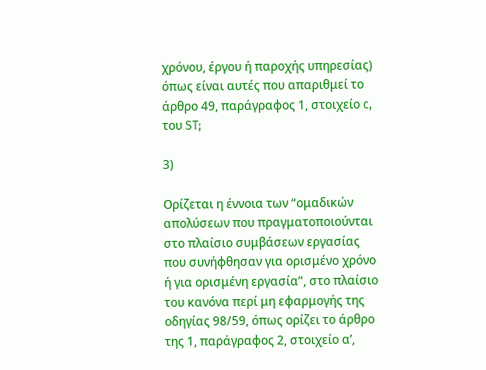χρόνου, έργου ή παροχής υπηρεσίας) όπως είναι αυτές που απαριθμεί το άρθρο 49, παράγραφος 1, στοιχείο c, του ST;

3)

Ορίζεται η έννοια των “ομαδικών απολύσεων που πραγματοποιούνται στο πλαίσιο συμβάσεων εργασίας που συνήφθησαν για ορισμένο χρόνο ή για ορισμένη εργασία”, στο πλαίσιο του κανόνα περί μη εφαρμογής της οδηγίας 98/59, όπως ορίζει το άρθρο της 1, παράγραφος 2, στοιχείο αʹ,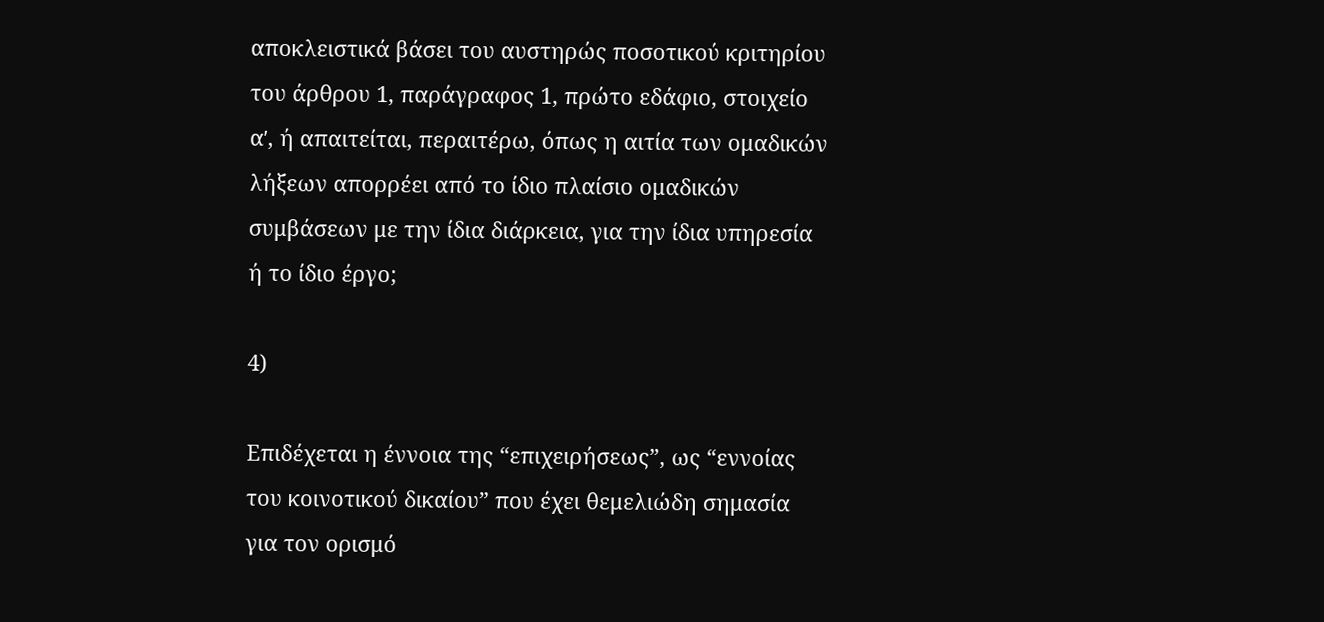αποκλειστικά βάσει του αυστηρώς ποσοτικού κριτηρίου του άρθρου 1, παράγραφος 1, πρώτο εδάφιο, στοιχείο αʹ, ή απαιτείται, περαιτέρω, όπως η αιτία των ομαδικών λήξεων απορρέει από το ίδιο πλαίσιο ομαδικών συμβάσεων με την ίδια διάρκεια, για την ίδια υπηρεσία ή το ίδιο έργο;

4)

Επιδέχεται η έννοια της “επιχειρήσεως”, ως “εννοίας του κοινοτικού δικαίου” που έχει θεμελιώδη σημασία για τον ορισμό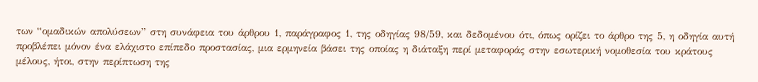των “ομαδικών απολύσεων” στη συνάφεια του άρθρου 1, παράγραφος 1, της οδηγίας 98/59, και δεδομένου ότι, όπως ορίζει το άρθρο της 5, η οδηγία αυτή προβλέπει μόνον ένα ελάχιστο επίπεδο προστασίας, μια ερμηνεία βάσει της οποίας η διάταξη περί μεταφοράς στην εσωτερική νομοθεσία του κράτους μέλους, ήτοι, στην περίπτωση της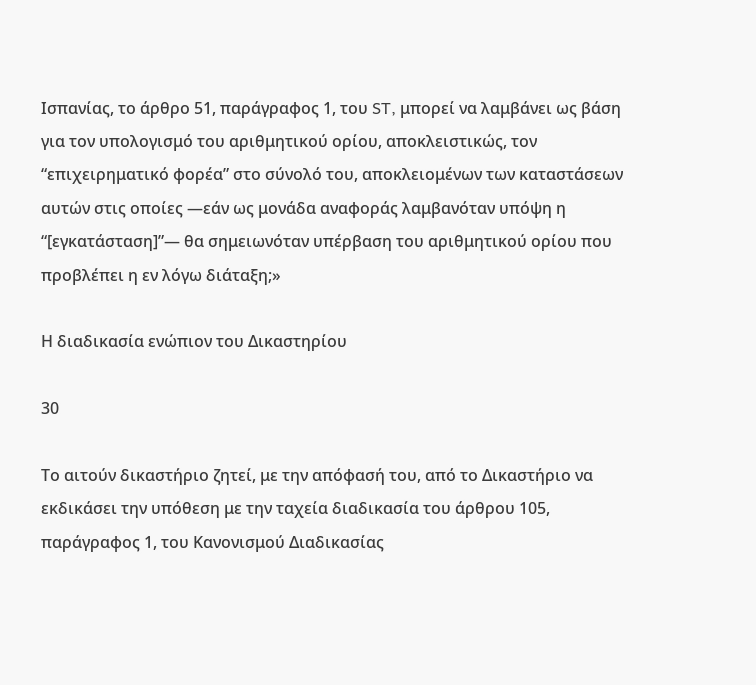Ισπανίας, το άρθρο 51, παράγραφος 1, του ST, μπορεί να λαμβάνει ως βάση για τον υπολογισμό του αριθμητικού ορίου, αποκλειστικώς, τον “επιχειρηματικό φορέα” στο σύνολό του, αποκλειομένων των καταστάσεων αυτών στις οποίες —εάν ως μονάδα αναφοράς λαμβανόταν υπόψη η “[εγκατάσταση]”— θα σημειωνόταν υπέρβαση του αριθμητικού ορίου που προβλέπει η εν λόγω διάταξη;»

Η διαδικασία ενώπιον του Δικαστηρίου

30

Το αιτούν δικαστήριο ζητεί, με την απόφασή του, από το Δικαστήριο να εκδικάσει την υπόθεση με την ταχεία διαδικασία του άρθρου 105, παράγραφος 1, του Κανονισμού Διαδικασίας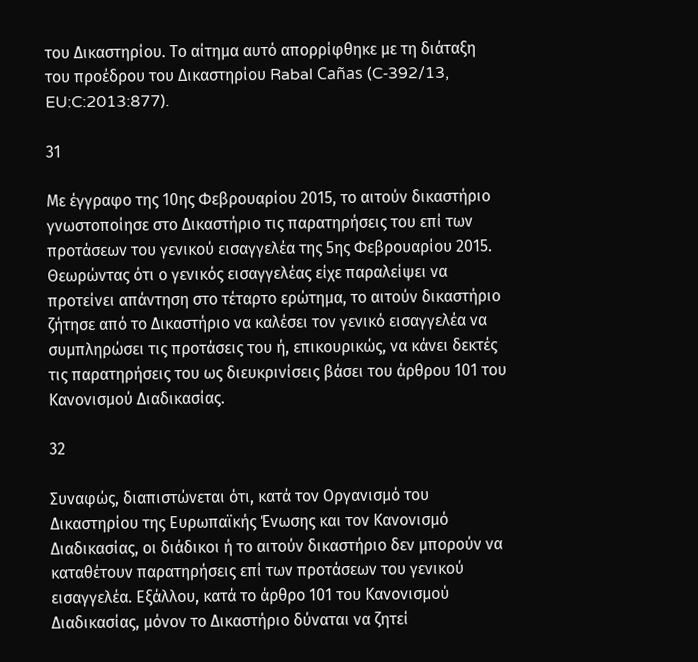του Δικαστηρίου. Το αίτημα αυτό απορρίφθηκε με τη διάταξη του προέδρου του Δικαστηρίου Rabal Cañas (C‑392/13, EU:C:2013:877).

31

Με έγγραφο της 10ης Φεβρουαρίου 2015, το αιτούν δικαστήριο γνωστοποίησε στο Δικαστήριο τις παρατηρήσεις του επί των προτάσεων του γενικού εισαγγελέα της 5ης Φεβρουαρίου 2015. Θεωρώντας ότι ο γενικός εισαγγελέας είχε παραλείψει να προτείνει απάντηση στο τέταρτο ερώτημα, το αιτούν δικαστήριο ζήτησε από το Δικαστήριο να καλέσει τον γενικό εισαγγελέα να συμπληρώσει τις προτάσεις του ή, επικουρικώς, να κάνει δεκτές τις παρατηρήσεις του ως διευκρινίσεις βάσει του άρθρου 101 του Κανονισμού Διαδικασίας.

32

Συναφώς, διαπιστώνεται ότι, κατά τον Οργανισμό του Δικαστηρίου της Ευρωπαϊκής Ένωσης και τον Κανονισμό Διαδικασίας, οι διάδικοι ή το αιτούν δικαστήριο δεν μπορούν να καταθέτουν παρατηρήσεις επί των προτάσεων του γενικού εισαγγελέα. Εξάλλου, κατά το άρθρο 101 του Κανονισμού Διαδικασίας, μόνον το Δικαστήριο δύναται να ζητεί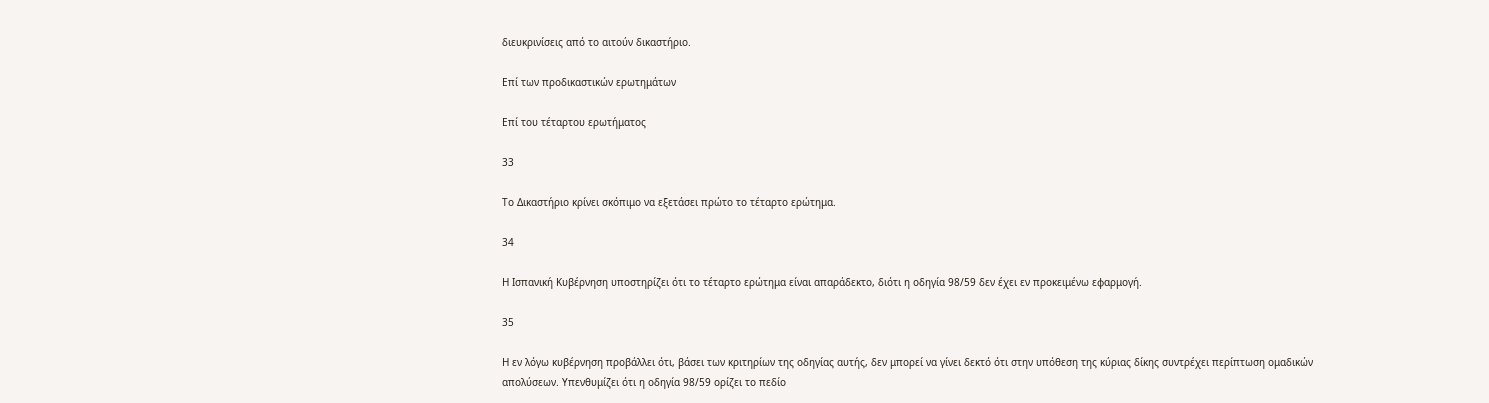διευκρινίσεις από το αιτούν δικαστήριο.

Επί των προδικαστικών ερωτημάτων

Επί του τέταρτου ερωτήματος

33

Το Δικαστήριο κρίνει σκόπιμο να εξετάσει πρώτο το τέταρτο ερώτημα.

34

Η Ισπανική Κυβέρνηση υποστηρίζει ότι το τέταρτο ερώτημα είναι απαράδεκτο, διότι η οδηγία 98/59 δεν έχει εν προκειμένω εφαρμογή.

35

Η εν λόγω κυβέρνηση προβάλλει ότι, βάσει των κριτηρίων της οδηγίας αυτής, δεν μπορεί να γίνει δεκτό ότι στην υπόθεση της κύριας δίκης συντρέχει περίπτωση ομαδικών απολύσεων. Υπενθυμίζει ότι η οδηγία 98/59 ορίζει το πεδίο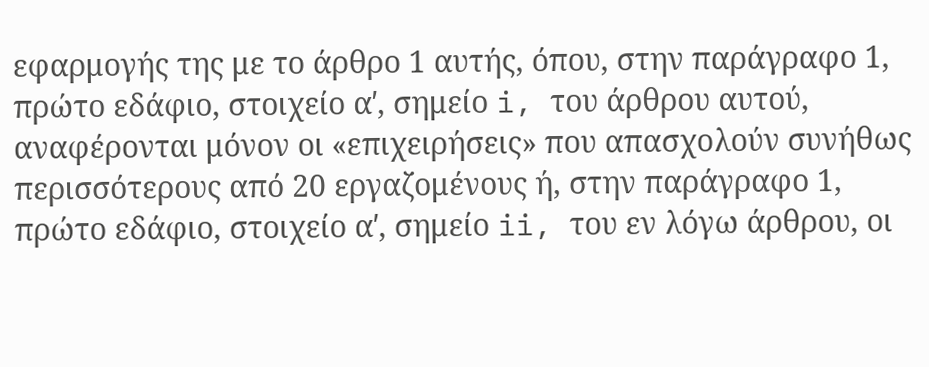εφαρμογής της με το άρθρο 1 αυτής, όπου, στην παράγραφο 1, πρώτο εδάφιο, στοιχείο αʹ, σημείο i, του άρθρου αυτού, αναφέρονται μόνον οι «επιχειρήσεις» που απασχολούν συνήθως περισσότερους από 20 εργαζομένους ή, στην παράγραφο 1, πρώτο εδάφιο, στοιχείο αʹ, σημείο ii, του εν λόγω άρθρου, οι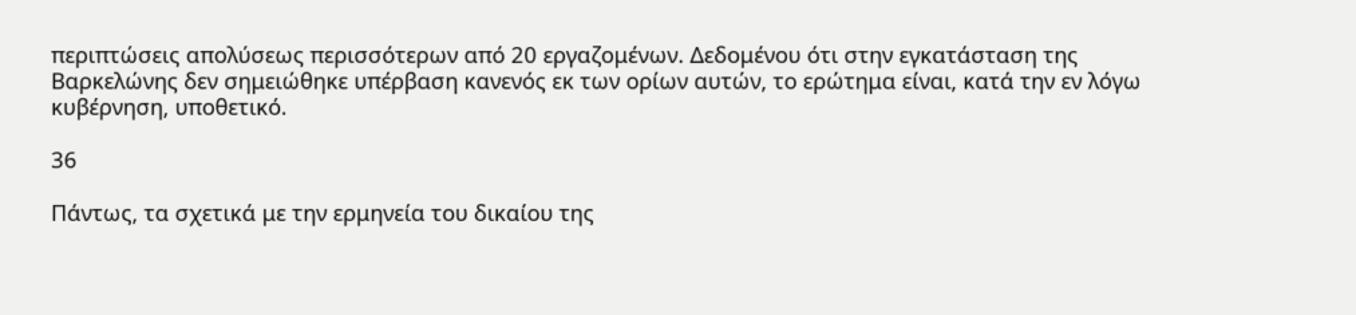περιπτώσεις απολύσεως περισσότερων από 20 εργαζομένων. Δεδομένου ότι στην εγκατάσταση της Βαρκελώνης δεν σημειώθηκε υπέρβαση κανενός εκ των ορίων αυτών, το ερώτημα είναι, κατά την εν λόγω κυβέρνηση, υποθετικό.

36

Πάντως, τα σχετικά με την ερμηνεία του δικαίου της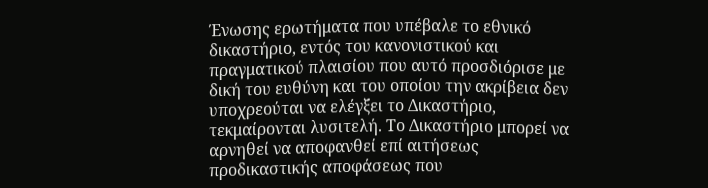Ένωσης ερωτήματα που υπέβαλε το εθνικό δικαστήριο, εντός του κανονιστικού και πραγματικού πλαισίου που αυτό προσδιόρισε με δική του ευθύνη και του οποίου την ακρίβεια δεν υποχρεούται να ελέγξει το Δικαστήριο, τεκμαίρονται λυσιτελή. Το Δικαστήριο μπορεί να αρνηθεί να αποφανθεί επί αιτήσεως προδικαστικής αποφάσεως που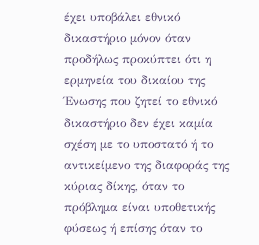έχει υποβάλει εθνικό δικαστήριο μόνον όταν προδήλως προκύπτει ότι η ερμηνεία του δικαίου της Ένωσης που ζητεί το εθνικό δικαστήριο δεν έχει καμία σχέση με το υποστατό ή το αντικείμενο της διαφοράς της κύριας δίκης, όταν το πρόβλημα είναι υποθετικής φύσεως ή επίσης όταν το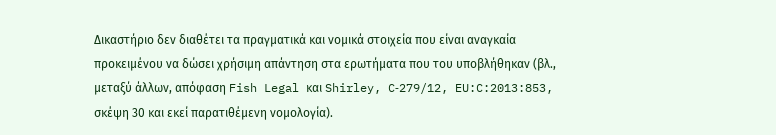Δικαστήριο δεν διαθέτει τα πραγματικά και νομικά στοιχεία που είναι αναγκαία προκειμένου να δώσει χρήσιμη απάντηση στα ερωτήματα που του υποβλήθηκαν (βλ., μεταξύ άλλων, απόφαση Fish Legal και Shirley, C‑279/12, EU:C:2013:853, σκέψη 30 και εκεί παρατιθέμενη νομολογία).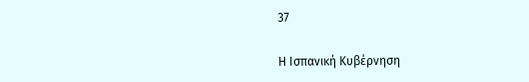37

Η Ισπανική Κυβέρνηση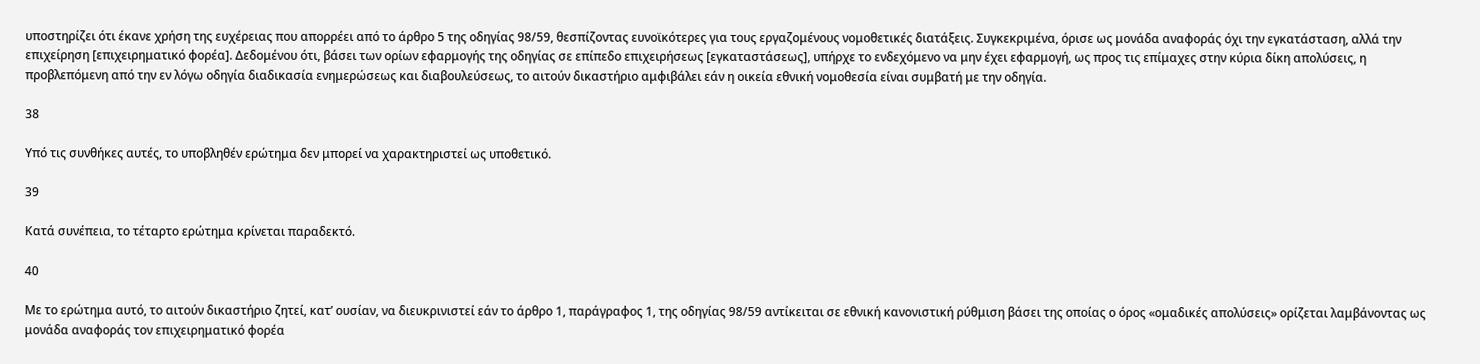υποστηρίζει ότι έκανε χρήση της ευχέρειας που απορρέει από το άρθρο 5 της οδηγίας 98/59, θεσπίζοντας ευνοϊκότερες για τους εργαζομένους νομοθετικές διατάξεις. Συγκεκριμένα, όρισε ως μονάδα αναφοράς όχι την εγκατάσταση, αλλά την επιχείρηση [επιχειρηματικό φορέα]. Δεδομένου ότι, βάσει των ορίων εφαρμογής της οδηγίας σε επίπεδο επιχειρήσεως [εγκαταστάσεως], υπήρχε το ενδεχόμενο να μην έχει εφαρμογή, ως προς τις επίμαχες στην κύρια δίκη απολύσεις, η προβλεπόμενη από την εν λόγω οδηγία διαδικασία ενημερώσεως και διαβουλεύσεως, το αιτούν δικαστήριο αμφιβάλει εάν η οικεία εθνική νομοθεσία είναι συμβατή με την οδηγία.

38

Υπό τις συνθήκες αυτές, το υποβληθέν ερώτημα δεν μπορεί να χαρακτηριστεί ως υποθετικό.

39

Κατά συνέπεια, το τέταρτο ερώτημα κρίνεται παραδεκτό.

40

Με το ερώτημα αυτό, το αιτούν δικαστήριο ζητεί, κατ’ ουσίαν, να διευκρινιστεί εάν το άρθρο 1, παράγραφος 1, της οδηγίας 98/59 αντίκειται σε εθνική κανονιστική ρύθμιση βάσει της οποίας ο όρος «ομαδικές απολύσεις» ορίζεται λαμβάνοντας ως μονάδα αναφοράς τον επιχειρηματικό φορέα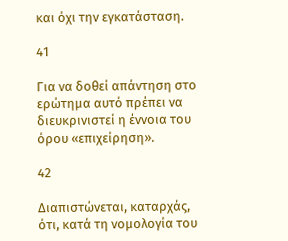και όχι την εγκατάσταση.

41

Για να δοθεί απάντηση στο ερώτημα αυτό πρέπει να διευκρινιστεί η έννοια του όρου «επιχείρηση».

42

Διαπιστώνεται, καταρχάς, ότι, κατά τη νομολογία του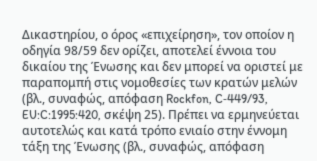Δικαστηρίου, ο όρος «επιχείρηση», τον οποίον η οδηγία 98/59 δεν ορίζει, αποτελεί έννοια του δικαίου της Ένωσης και δεν μπορεί να οριστεί με παραπομπή στις νομοθεσίες των κρατών μελών (βλ., συναφώς, απόφαση Rockfon, C‑449/93, EU:C:1995:420, σκέψη 25). Πρέπει να ερμηνεύεται αυτοτελώς και κατά τρόπο ενιαίο στην έννομη τάξη της Ένωσης (βλ., συναφώς, απόφαση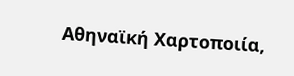Αθηναϊκή Χαρτοποιία,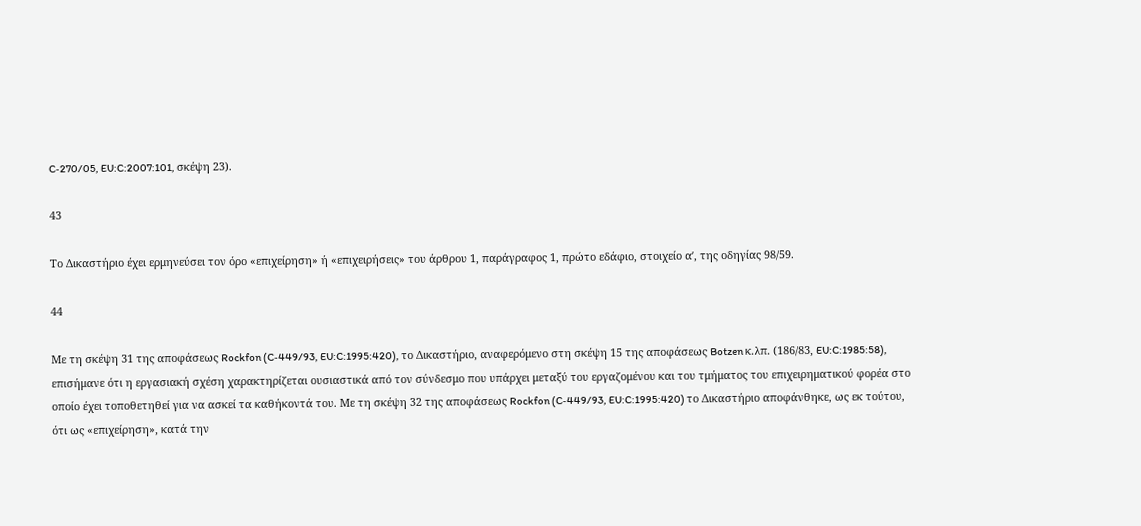C‑270/05, EU:C:2007:101, σκέψη 23).

43

Το Δικαστήριο έχει ερμηνεύσει τον όρο «επιχείρηση» ή «επιχειρήσεις» του άρθρου 1, παράγραφος 1, πρώτο εδάφιο, στοιχείο αʹ, της οδηγίας 98/59.

44

Με τη σκέψη 31 της αποφάσεως Rockfon (C‑449/93, EU:C:1995:420), το Δικαστήριο, αναφερόμενο στη σκέψη 15 της αποφάσεως Botzen κ.λπ. (186/83, EU:C:1985:58), επισήμανε ότι η εργασιακή σχέση χαρακτηρίζεται ουσιαστικά από τον σύνδεσμο που υπάρχει μεταξύ του εργαζομένου και του τμήματος του επιχειρηματικού φορέα στο οποίο έχει τοποθετηθεί για να ασκεί τα καθήκοντά του. Με τη σκέψη 32 της αποφάσεως Rockfon (C‑449/93, EU:C:1995:420) το Δικαστήριο αποφάνθηκε, ως εκ τούτου, ότι ως «επιχείρηση», κατά την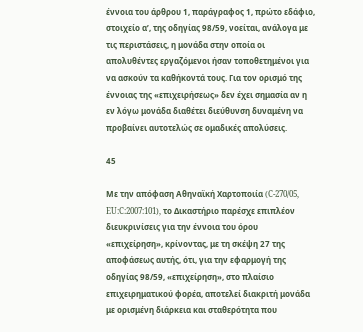έννοια του άρθρου 1, παράγραφος 1, πρώτο εδάφιο, στοιχείο αʹ, της οδηγίας 98/59, νοείται, ανάλογα με τις περιστάσεις, η μονάδα στην οποία οι απολυθέντες εργαζόμενοι ήσαν τοποθετημένοι για να ασκούν τα καθήκοντά τους. Για τον ορισμό της έννοιας της «επιχειρήσεως» δεν έχει σημασία αν η εν λόγω μονάδα διαθέτει διεύθυνση δυναμένη να προβαίνει αυτοτελώς σε ομαδικές απολύσεις.

45

Με την απόφαση Αθηναϊκή Χαρτοποιία (C‑270/05, EU:C:2007:101), το Δικαστήριο παρέσχε επιπλέον διευκρινίσεις για την έννοια του όρου «επιχείρηση», κρίνοντας, με τη σκέψη 27 της αποφάσεως αυτής, ότι, για την εφαρμογή της οδηγίας 98/59, «επιχείρηση», στο πλαίσιο επιχειρηματικού φορέα, αποτελεί διακριτή μονάδα με ορισμένη διάρκεια και σταθερότητα που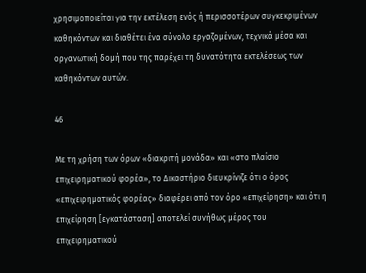χρησιμοποιείται για την εκτέλεση ενός ή περισσοτέρων συγκεκριμένων καθηκόντων και διαθέτει ένα σύνολο εργαζομένων, τεχνικά μέσα και οργανωτική δομή που της παρέχει τη δυνατότητα εκτελέσεως των καθηκόντων αυτών.

46

Με τη χρήση των όρων «διακριτή μονάδα» και «στο πλαίσιο επιχειρηματικού φορέα», το Δικαστήριο διευκρίνιζε ότι ο όρος «επιχειρηματικός φορέας» διαφέρει από τον όρο «επιχείρηση» και ότι η επιχείρηση [εγκατάσταση] αποτελεί συνήθως μέρος του επιχειρηματικού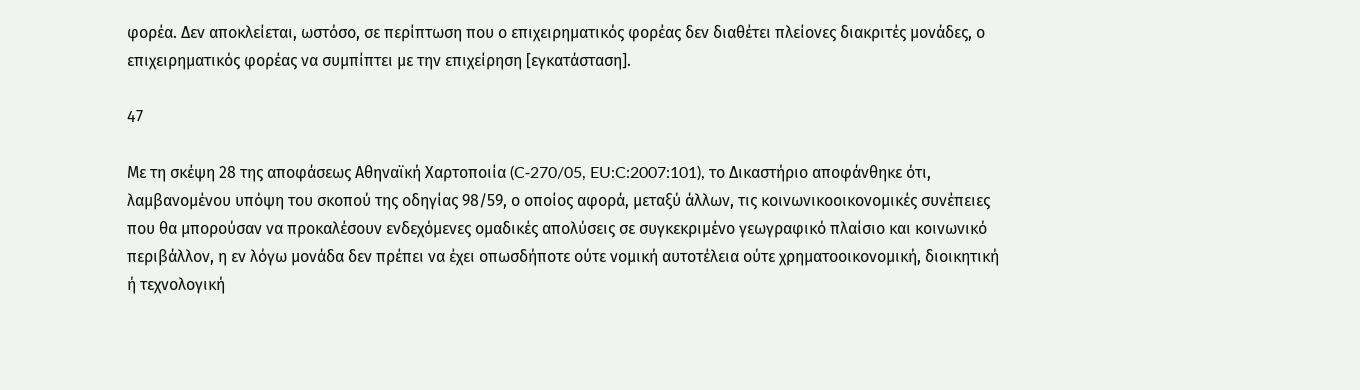φορέα. Δεν αποκλείεται, ωστόσο, σε περίπτωση που ο επιχειρηματικός φορέας δεν διαθέτει πλείονες διακριτές μονάδες, ο επιχειρηματικός φορέας να συμπίπτει με την επιχείρηση [εγκατάσταση].

47

Με τη σκέψη 28 της αποφάσεως Αθηναϊκή Χαρτοποιία (C‑270/05, EU:C:2007:101), το Δικαστήριο αποφάνθηκε ότι, λαμβανομένου υπόψη του σκοπού της οδηγίας 98/59, ο οποίος αφορά, μεταξύ άλλων, τις κοινωνικοοικονομικές συνέπειες που θα μπορούσαν να προκαλέσουν ενδεχόμενες ομαδικές απολύσεις σε συγκεκριμένο γεωγραφικό πλαίσιο και κοινωνικό περιβάλλον, η εν λόγω μονάδα δεν πρέπει να έχει οπωσδήποτε ούτε νομική αυτοτέλεια ούτε χρηματοοικονομική, διοικητική ή τεχνολογική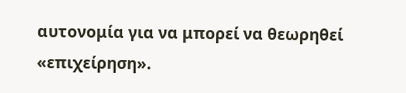αυτονομία για να μπορεί να θεωρηθεί «επιχείρηση».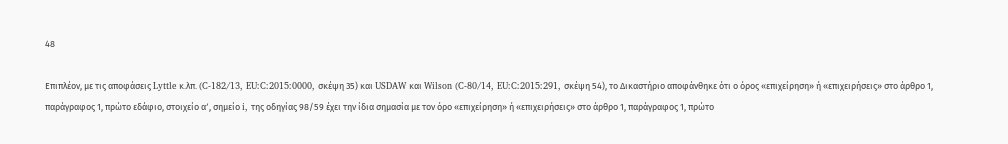48

Επιπλέον, με τις αποφάσεις Lyttle κ.λπ. (C‑182/13, EU:C:2015:0000, σκέψη 35) και USDAW και Wilson (C‑80/14, EU:C:2015:291, σκέψη 54), το Δικαστήριο αποφάνθηκε ότι ο όρος «επιχείρηση» ή «επιχειρήσεις» στο άρθρο 1, παράγραφος 1, πρώτο εδάφιο, στοιχείο αʹ, σημείο i, της οδηγίας 98/59 έχει την ίδια σημασία με τον όρο «επιχείρηση» ή «επιχειρήσεις» στο άρθρο 1, παράγραφος 1, πρώτο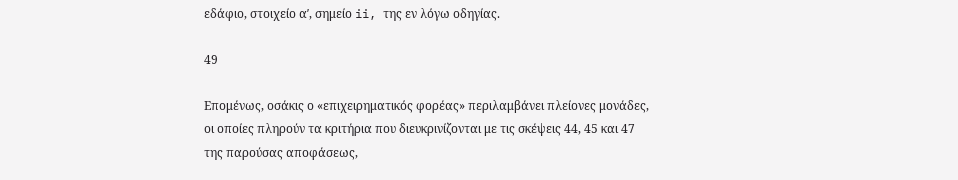εδάφιο, στοιχείο αʹ, σημείο ii, της εν λόγω οδηγίας.

49

Επομένως, οσάκις ο «επιχειρηματικός φορέας» περιλαμβάνει πλείονες μονάδες, οι οποίες πληρούν τα κριτήρια που διευκρινίζονται με τις σκέψεις 44, 45 και 47 της παρούσας αποφάσεως,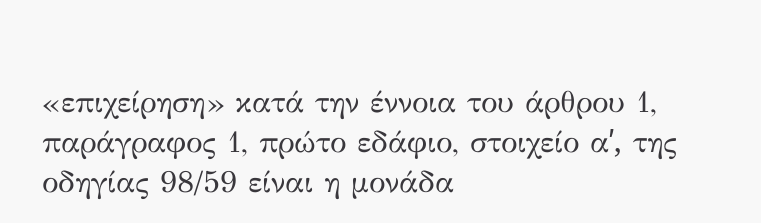«επιχείρηση» κατά την έννοια του άρθρου 1, παράγραφος 1, πρώτο εδάφιο, στοιχείο αʹ, της οδηγίας 98/59 είναι η μονάδα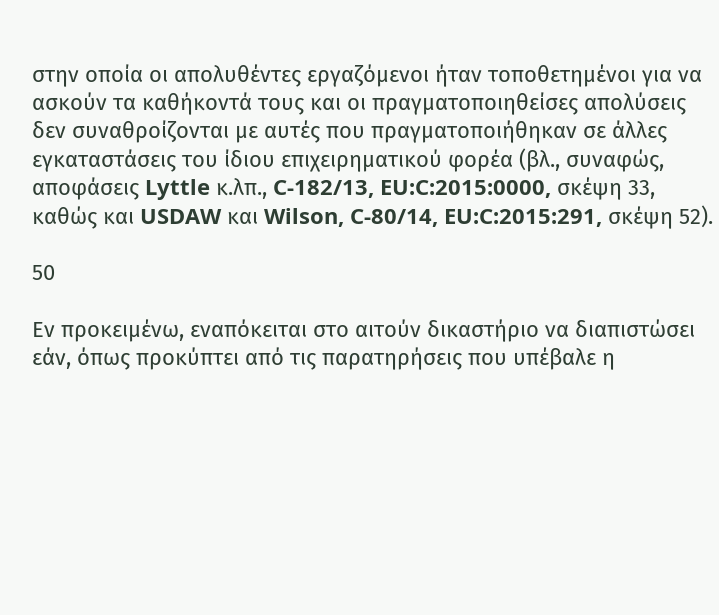στην οποία οι απολυθέντες εργαζόμενοι ήταν τοποθετημένοι για να ασκούν τα καθήκοντά τους και οι πραγματοποιηθείσες απολύσεις δεν συναθροίζονται με αυτές που πραγματοποιήθηκαν σε άλλες εγκαταστάσεις του ίδιου επιχειρηματικού φορέα (βλ., συναφώς, αποφάσεις Lyttle κ.λπ., C‑182/13, EU:C:2015:0000, σκέψη 33, καθώς και USDAW και Wilson, C‑80/14, EU:C:2015:291, σκέψη 52).

50

Εν προκειμένω, εναπόκειται στο αιτούν δικαστήριο να διαπιστώσει εάν, όπως προκύπτει από τις παρατηρήσεις που υπέβαλε η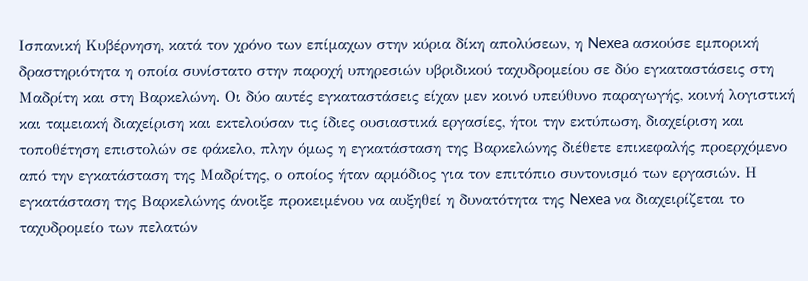Ισπανική Κυβέρνηση, κατά τον χρόνο των επίμαχων στην κύρια δίκη απολύσεων, η Nexea ασκούσε εμπορική δραστηριότητα η οποία συνίστατο στην παροχή υπηρεσιών υβριδικού ταχυδρομείου σε δύο εγκαταστάσεις στη Μαδρίτη και στη Βαρκελώνη. Οι δύο αυτές εγκαταστάσεις είχαν μεν κοινό υπεύθυνο παραγωγής, κοινή λογιστική και ταμειακή διαχείριση και εκτελούσαν τις ίδιες ουσιαστικά εργασίες, ήτοι την εκτύπωση, διαχείριση και τοποθέτηση επιστολών σε φάκελο, πλην όμως η εγκατάσταση της Βαρκελώνης διέθετε επικεφαλής προερχόμενο από την εγκατάσταση της Μαδρίτης, ο οποίος ήταν αρμόδιος για τον επιτόπιο συντονισμό των εργασιών. Η εγκατάσταση της Βαρκελώνης άνοιξε προκειμένου να αυξηθεί η δυνατότητα της Nexea να διαχειρίζεται το ταχυδρομείο των πελατών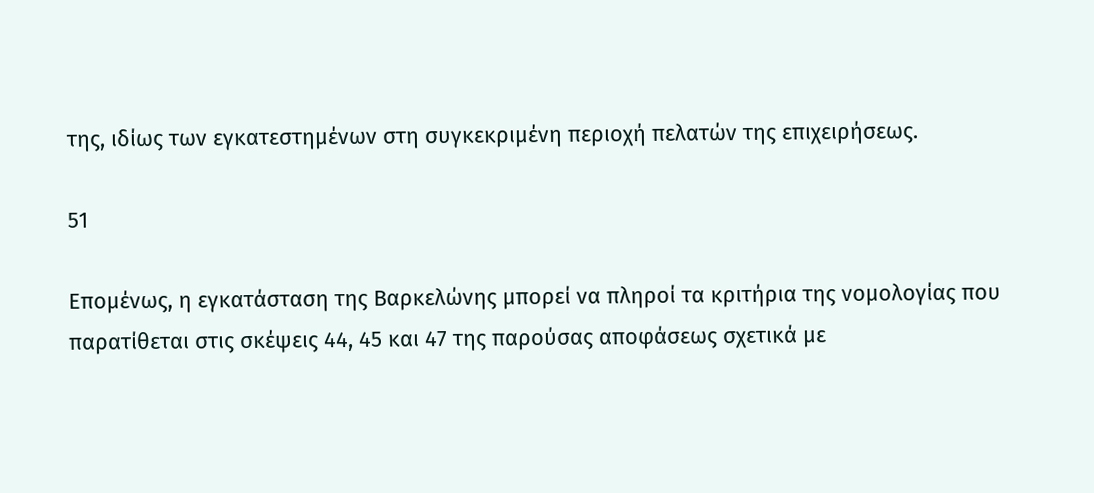της, ιδίως των εγκατεστημένων στη συγκεκριμένη περιοχή πελατών της επιχειρήσεως.

51

Επομένως, η εγκατάσταση της Βαρκελώνης μπορεί να πληροί τα κριτήρια της νομολογίας που παρατίθεται στις σκέψεις 44, 45 και 47 της παρούσας αποφάσεως σχετικά με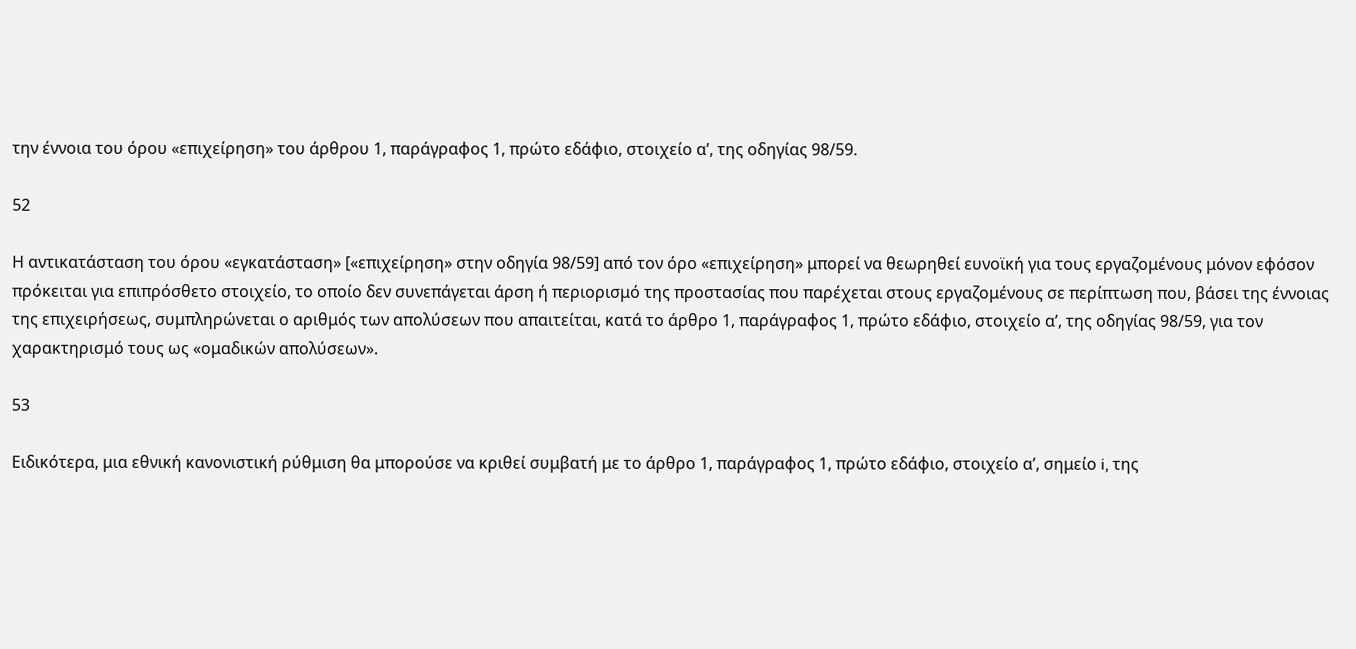την έννοια του όρου «επιχείρηση» του άρθρου 1, παράγραφος 1, πρώτο εδάφιο, στοιχείο αʹ, της οδηγίας 98/59.

52

Η αντικατάσταση του όρου «εγκατάσταση» [«επιχείρηση» στην οδηγία 98/59] από τον όρο «επιχείρηση» μπορεί να θεωρηθεί ευνοϊκή για τους εργαζομένους μόνον εφόσον πρόκειται για επιπρόσθετο στοιχείο, το οποίο δεν συνεπάγεται άρση ή περιορισμό της προστασίας που παρέχεται στους εργαζομένους σε περίπτωση που, βάσει της έννοιας της επιχειρήσεως, συμπληρώνεται ο αριθμός των απολύσεων που απαιτείται, κατά το άρθρο 1, παράγραφος 1, πρώτο εδάφιο, στοιχείο αʹ, της οδηγίας 98/59, για τον χαρακτηρισμό τους ως «ομαδικών απολύσεων».

53

Ειδικότερα, μια εθνική κανονιστική ρύθμιση θα μπορούσε να κριθεί συμβατή με το άρθρο 1, παράγραφος 1, πρώτο εδάφιο, στοιχείο αʹ, σημείο i, της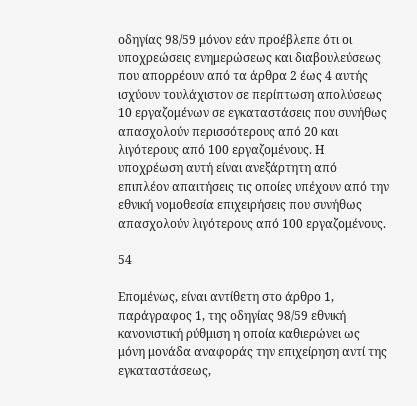οδηγίας 98/59 μόνον εάν προέβλεπε ότι οι υποχρεώσεις ενημερώσεως και διαβουλεύσεως που απορρέουν από τα άρθρα 2 έως 4 αυτής ισχύουν τουλάχιστον σε περίπτωση απολύσεως 10 εργαζομένων σε εγκαταστάσεις που συνήθως απασχολούν περισσότερους από 20 και λιγότερους από 100 εργαζομένους. Η υποχρέωση αυτή είναι ανεξάρτητη από επιπλέον απαιτήσεις τις οποίες υπέχουν από την εθνική νομοθεσία επιχειρήσεις που συνήθως απασχολούν λιγότερους από 100 εργαζομένους.

54

Επομένως, είναι αντίθετη στο άρθρο 1, παράγραφος 1, της οδηγίας 98/59 εθνική κανονιστική ρύθμιση η οποία καθιερώνει ως μόνη μονάδα αναφοράς την επιχείρηση αντί της εγκαταστάσεως,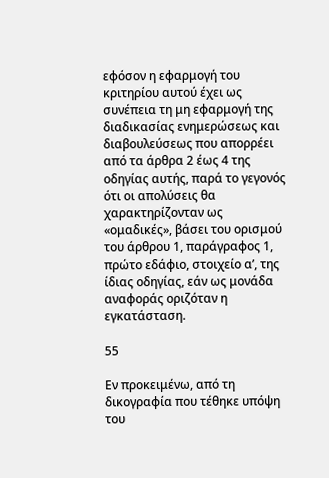εφόσον η εφαρμογή του κριτηρίου αυτού έχει ως συνέπεια τη μη εφαρμογή της διαδικασίας ενημερώσεως και διαβουλεύσεως που απορρέει από τα άρθρα 2 έως 4 της οδηγίας αυτής, παρά το γεγονός ότι οι απολύσεις θα χαρακτηρίζονταν ως «ομαδικές», βάσει του ορισμού του άρθρου 1, παράγραφος 1, πρώτο εδάφιο, στοιχείο αʹ, της ίδιας οδηγίας, εάν ως μονάδα αναφοράς οριζόταν η εγκατάσταση.

55

Εν προκειμένω, από τη δικογραφία που τέθηκε υπόψη του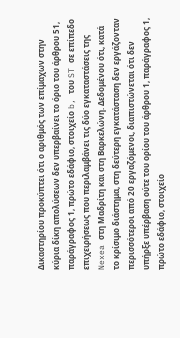Δικαστηρίου προκύπτει ότι ο αριθμός των επίμαχων στην κύρια δίκη απολύσεων δεν υπερβαίνει το όριο του άρθρου 51, παράγραφος 1, πρώτο εδάφιο, στοιχείο b, του ST σε επίπεδο επιχειρήσεως που περιλαμβάνει τις δύο εγκαταστάσεις της Nexea στη Μαδρίτη και στη Βαρκελώνη. Δεδομένου ότι, κατά το κρίσιμο διάστημα, στη δεύτερη εγκατάσταση δεν εργάζονταν περισσότεροι από 20 εργαζόμενοι, διαπιστώνεται ότι δεν υπήρξε υπέρβαση ούτε του ορίου του άρθρου 1, παράγραφος 1, πρώτο εδάφιο, στοιχείο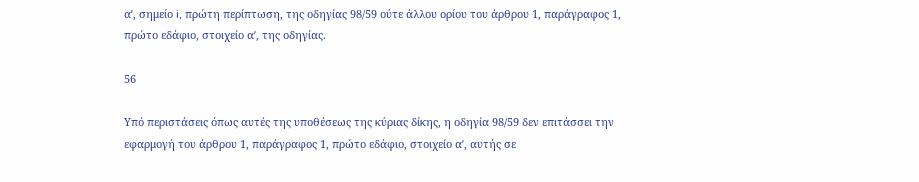αʹ, σημείο i, πρώτη περίπτωση, της οδηγίας 98/59 ούτε άλλου ορίου του άρθρου 1, παράγραφος 1, πρώτο εδάφιο, στοιχείο αʹ, της οδηγίας.

56

Υπό περιστάσεις όπως αυτές της υποθέσεως της κύριας δίκης, η οδηγία 98/59 δεν επιτάσσει την εφαρμογή του άρθρου 1, παράγραφος 1, πρώτο εδάφιο, στοιχείο αʹ, αυτής σε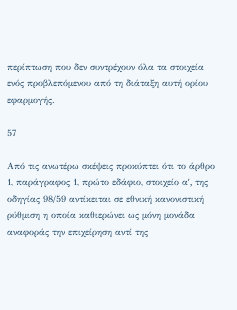περίπτωση που δεν συντρέχουν όλα τα στοιχεία ενός προβλεπόμενου από τη διάταξη αυτή ορίου εφαρμογής.

57

Από τις ανωτέρω σκέψεις προκύπτει ότι το άρθρο 1, παράγραφος 1, πρώτο εδάφιο, στοιχείο αʹ, της οδηγίας 98/59 αντίκειται σε εθνική κανονιστική ρύθμιση η οποία καθιερώνει ως μόνη μονάδα αναφοράς την επιχείρηση αντί της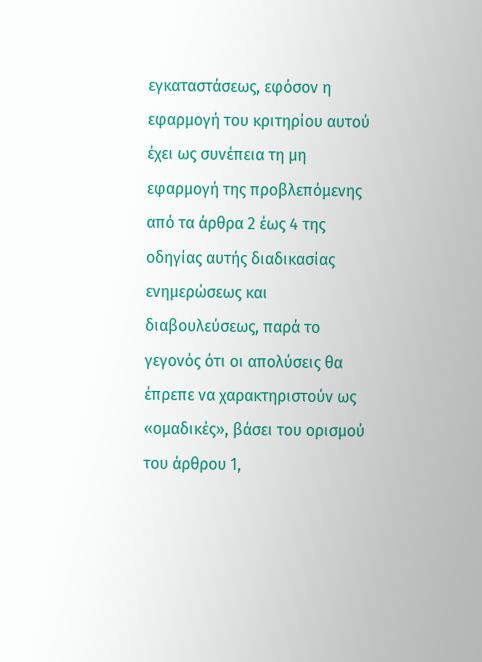εγκαταστάσεως, εφόσον η εφαρμογή του κριτηρίου αυτού έχει ως συνέπεια τη μη εφαρμογή της προβλεπόμενης από τα άρθρα 2 έως 4 της οδηγίας αυτής διαδικασίας ενημερώσεως και διαβουλεύσεως, παρά το γεγονός ότι οι απολύσεις θα έπρεπε να χαρακτηριστούν ως «ομαδικές», βάσει του ορισμού του άρθρου 1,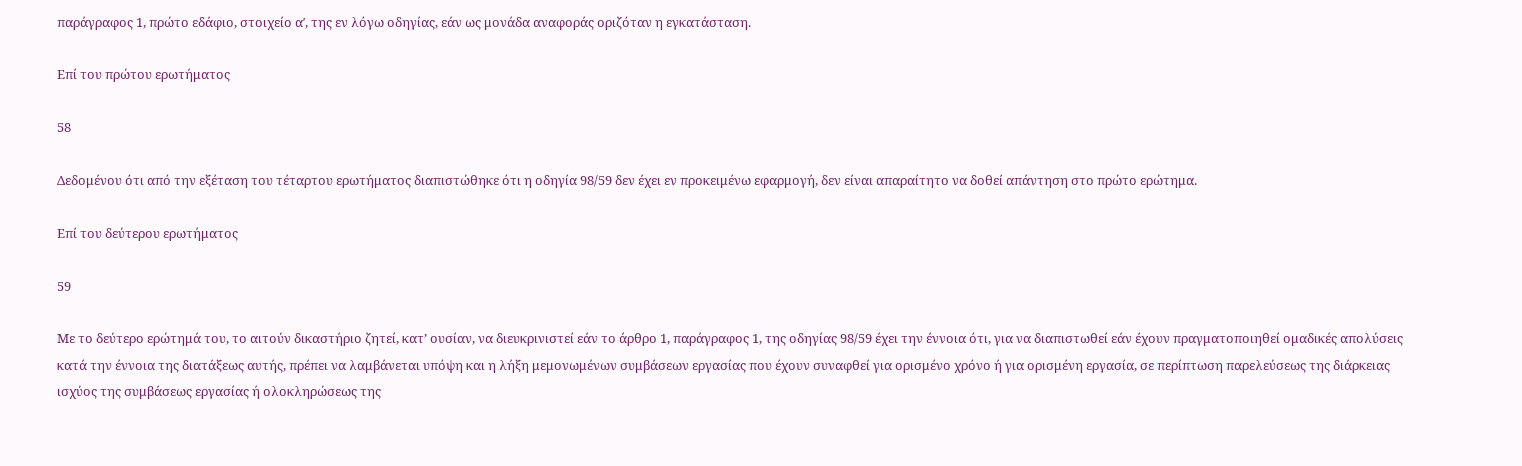παράγραφος 1, πρώτο εδάφιο, στοιχείο αʹ, της εν λόγω οδηγίας, εάν ως μονάδα αναφοράς οριζόταν η εγκατάσταση.

Επί του πρώτου ερωτήματος

58

Δεδομένου ότι από την εξέταση του τέταρτου ερωτήματος διαπιστώθηκε ότι η οδηγία 98/59 δεν έχει εν προκειμένω εφαρμογή, δεν είναι απαραίτητο να δοθεί απάντηση στο πρώτο ερώτημα.

Επί του δεύτερου ερωτήματος

59

Με το δεύτερο ερώτημά του, το αιτούν δικαστήριο ζητεί, κατ’ ουσίαν, να διευκρινιστεί εάν το άρθρο 1, παράγραφος 1, της οδηγίας 98/59 έχει την έννοια ότι, για να διαπιστωθεί εάν έχουν πραγματοποιηθεί ομαδικές απολύσεις κατά την έννοια της διατάξεως αυτής, πρέπει να λαμβάνεται υπόψη και η λήξη μεμονωμένων συμβάσεων εργασίας που έχουν συναφθεί για ορισμένο χρόνο ή για ορισμένη εργασία, σε περίπτωση παρελεύσεως της διάρκειας ισχύος της συμβάσεως εργασίας ή ολοκληρώσεως της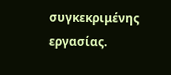συγκεκριμένης εργασίας.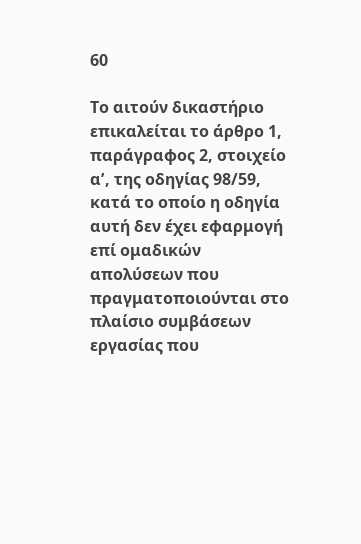60

Το αιτούν δικαστήριο επικαλείται το άρθρο 1, παράγραφος 2, στοιχείο αʹ, της οδηγίας 98/59, κατά το οποίο η οδηγία αυτή δεν έχει εφαρμογή επί ομαδικών απολύσεων που πραγματοποιούνται στο πλαίσιο συμβάσεων εργασίας που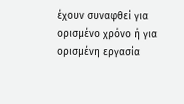έχουν συναφθεί για ορισμένο χρόνο ή για ορισμένη εργασία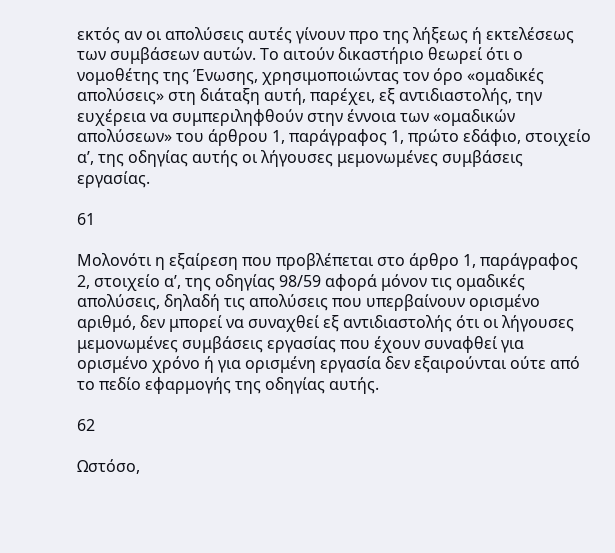εκτός αν οι απολύσεις αυτές γίνουν προ της λήξεως ή εκτελέσεως των συμβάσεων αυτών. Το αιτούν δικαστήριο θεωρεί ότι ο νομοθέτης της Ένωσης, χρησιμοποιώντας τον όρο «ομαδικές απολύσεις» στη διάταξη αυτή, παρέχει, εξ αντιδιαστολής, την ευχέρεια να συμπεριληφθούν στην έννοια των «ομαδικών απολύσεων» του άρθρου 1, παράγραφος 1, πρώτο εδάφιο, στοιχείο αʹ, της οδηγίας αυτής οι λήγουσες μεμονωμένες συμβάσεις εργασίας.

61

Μολονότι η εξαίρεση που προβλέπεται στο άρθρο 1, παράγραφος 2, στοιχείο αʹ, της οδηγίας 98/59 αφορά μόνον τις ομαδικές απολύσεις, δηλαδή τις απολύσεις που υπερβαίνουν ορισμένο αριθμό, δεν μπορεί να συναχθεί εξ αντιδιαστολής ότι οι λήγουσες μεμονωμένες συμβάσεις εργασίας που έχουν συναφθεί για ορισμένο χρόνο ή για ορισμένη εργασία δεν εξαιρούνται ούτε από το πεδίο εφαρμογής της οδηγίας αυτής.

62

Ωστόσο,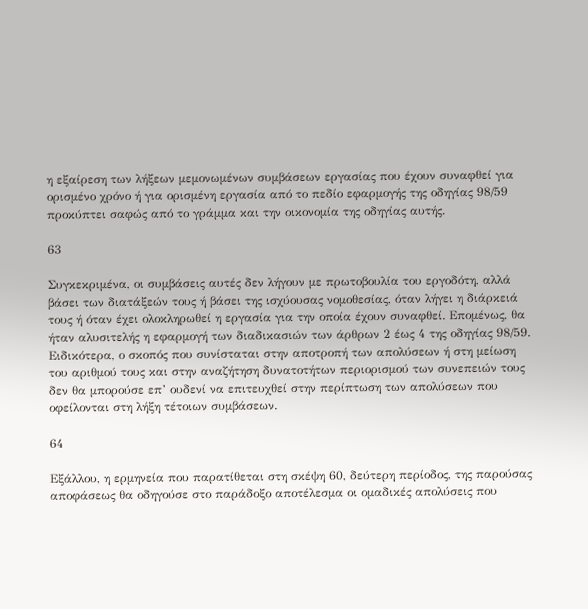η εξαίρεση των λήξεων μεμονωμένων συμβάσεων εργασίας που έχουν συναφθεί για ορισμένο χρόνο ή για ορισμένη εργασία από το πεδίο εφαρμογής της οδηγίας 98/59 προκύπτει σαφώς από το γράμμα και την οικονομία της οδηγίας αυτής.

63

Συγκεκριμένα, οι συμβάσεις αυτές δεν λήγουν με πρωτοβουλία του εργοδότη, αλλά βάσει των διατάξεών τους ή βάσει της ισχύουσας νομοθεσίας, όταν λήγει η διάρκειά τους ή όταν έχει ολοκληρωθεί η εργασία για την οποία έχουν συναφθεί. Επομένως, θα ήταν αλυσιτελής η εφαρμογή των διαδικασιών των άρθρων 2 έως 4 της οδηγίας 98/59. Ειδικότερα, ο σκοπός που συνίσταται στην αποτροπή των απολύσεων ή στη μείωση του αριθμού τους και στην αναζήτηση δυνατοτήτων περιορισμού των συνεπειών τους δεν θα μπορούσε επ’ ουδενί να επιτευχθεί στην περίπτωση των απολύσεων που οφείλονται στη λήξη τέτοιων συμβάσεων.

64

Εξάλλου, η ερμηνεία που παρατίθεται στη σκέψη 60, δεύτερη περίοδος, της παρούσας αποφάσεως θα οδηγούσε στο παράδοξο αποτέλεσμα οι ομαδικές απολύσεις που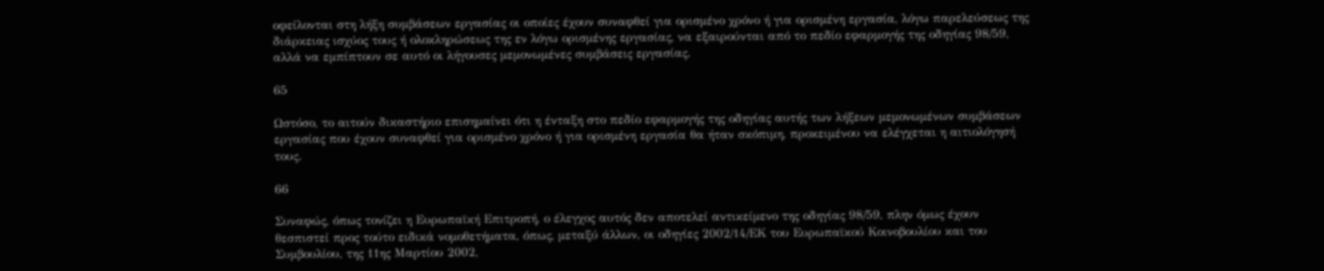οφείλονται στη λήξη συμβάσεων εργασίας οι οποίες έχουν συναφθεί για ορισμένο χρόνο ή για ορισμένη εργασία, λόγω παρελεύσεως της διάρκειας ισχύος τους ή ολοκληρώσεως της εν λόγω ορισμένης εργασίας, να εξαιρούνται από το πεδίο εφαρμογής της οδηγίας 98/59, αλλά να εμπίπτουν σε αυτό οι λήγουσες μεμονωμένες συμβάσεις εργασίας.

65

Ωστόσο, το αιτούν δικαστήριο επισημαίνει ότι η ένταξη στο πεδίο εφαρμογής της οδηγίας αυτής των λήξεων μεμονωμένων συμβάσεων εργασίας που έχουν συναφθεί για ορισμένο χρόνο ή για ορισμένη εργασία θα ήταν σκόπιμη, προκειμένου να ελέγχεται η αιτιολόγησή τους.

66

Συναφώς, όπως τονίζει η Ευρωπαϊκή Επιτροπή, ο έλεγχος αυτός δεν αποτελεί αντικείμενο της οδηγίας 98/59, πλην όμως έχουν θεσπιστεί προς τούτο ειδικά νομοθετήματα, όπως, μεταξύ άλλων, οι οδηγίες 2002/14/ΕΚ του Ευρωπαϊκού Κοινοβουλίου και του Συμβουλίου, της 11ης Μαρτίου 2002,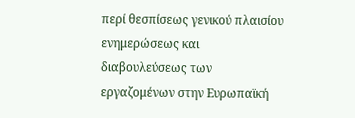περί θεσπίσεως γενικού πλαισίου ενημερώσεως και διαβουλεύσεως των εργαζομένων στην Ευρωπαϊκή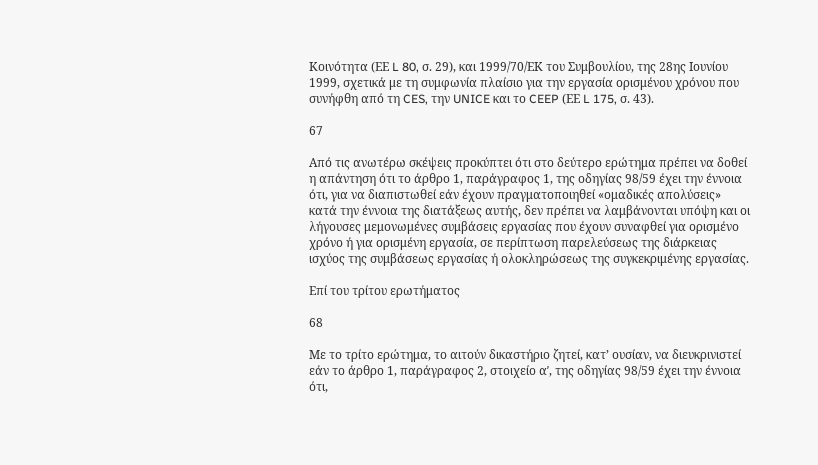Κοινότητα (ΕΕ L 80, σ. 29), και 1999/70/ΕΚ του Συμβουλίου, της 28ης Ιουνίου 1999, σχετικά με τη συμφωνία πλαίσιο για την εργασία ορισμένου χρόνου που συνήφθη από τη CES, την UNICE και το CEEP (ΕΕ L 175, σ. 43).

67

Από τις ανωτέρω σκέψεις προκύπτει ότι στο δεύτερο ερώτημα πρέπει να δοθεί η απάντηση ότι το άρθρο 1, παράγραφος 1, της οδηγίας 98/59 έχει την έννοια ότι, για να διαπιστωθεί εάν έχουν πραγματοποιηθεί «ομαδικές απολύσεις» κατά την έννοια της διατάξεως αυτής, δεν πρέπει να λαμβάνονται υπόψη και οι λήγουσες μεμονωμένες συμβάσεις εργασίας που έχουν συναφθεί για ορισμένο χρόνο ή για ορισμένη εργασία, σε περίπτωση παρελεύσεως της διάρκειας ισχύος της συμβάσεως εργασίας ή ολοκληρώσεως της συγκεκριμένης εργασίας.

Επί του τρίτου ερωτήματος

68

Με το τρίτο ερώτημα, το αιτούν δικαστήριο ζητεί, κατ’ ουσίαν, να διευκρινιστεί εάν το άρθρο 1, παράγραφος 2, στοιχείο αʹ, της οδηγίας 98/59 έχει την έννοια ότι,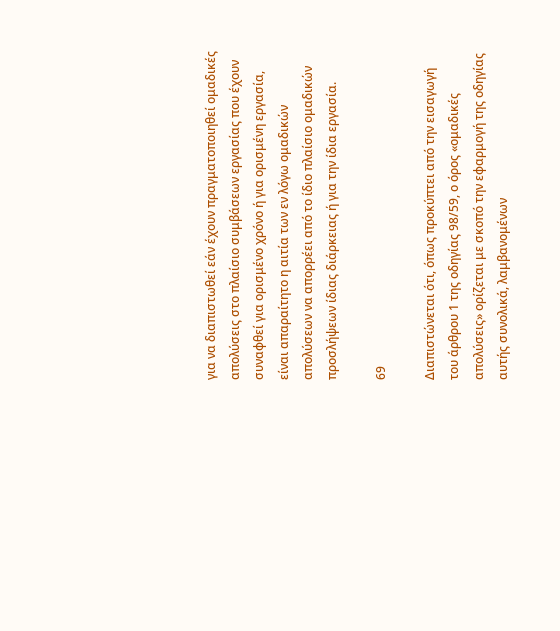για να διαπιστωθεί εάν έχουν πραγματοποιηθεί ομαδικές απολύσεις στο πλαίσιο συμβάσεων εργασίας που έχουν συναφθεί για ορισμένο χρόνο ή για ορισμένη εργασία, είναι απαραίτητο η αιτία των εν λόγω ομαδικών απολύσεων να απορρέει από το ίδιο πλαίσιο ομαδικών προσλήψεων ίδιας διάρκειας ή για την ίδια εργασία.

69

Διαπιστώνεται ότι, όπως προκύπτει από την εισαγωγή του άρθρου 1 της οδηγίας 98/59, ο όρος «ομαδικές απολύσεις» ορίζεται με σκοπό την εφαρμογή της οδηγίας αυτής συνολικά, λαμβανομένων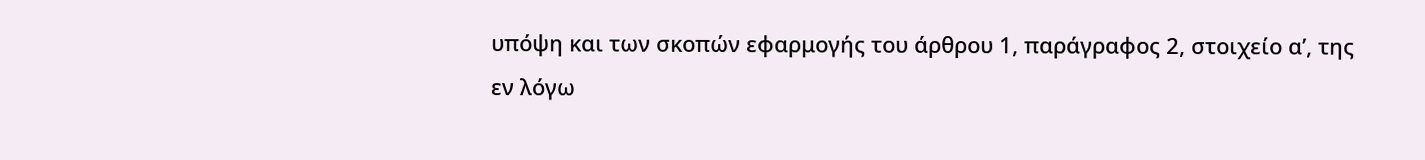υπόψη και των σκοπών εφαρμογής του άρθρου 1, παράγραφος 2, στοιχείο αʹ, της εν λόγω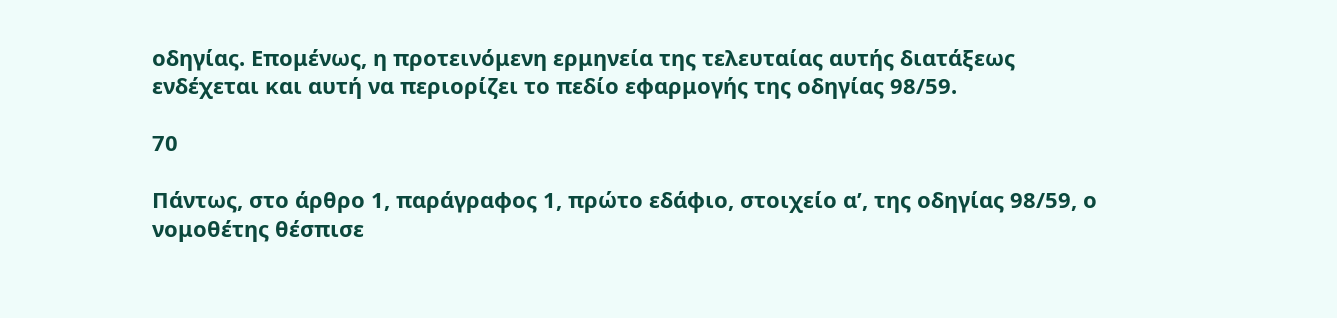οδηγίας. Επομένως, η προτεινόμενη ερμηνεία της τελευταίας αυτής διατάξεως ενδέχεται και αυτή να περιορίζει το πεδίο εφαρμογής της οδηγίας 98/59.

70

Πάντως, στο άρθρο 1, παράγραφος 1, πρώτο εδάφιο, στοιχείο αʹ, της οδηγίας 98/59, ο νομοθέτης θέσπισε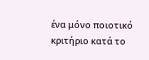ένα μόνο ποιοτικό κριτήριο κατά το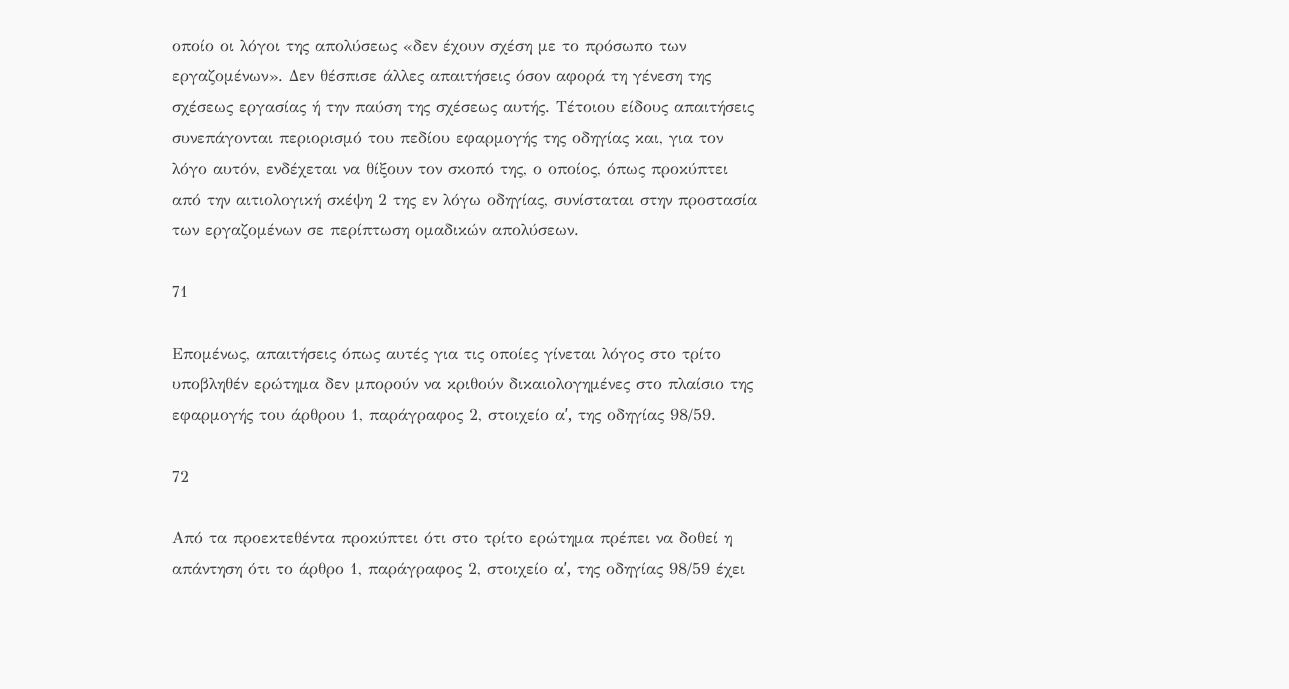οποίο οι λόγοι της απολύσεως «δεν έχουν σχέση με το πρόσωπο των εργαζομένων». Δεν θέσπισε άλλες απαιτήσεις όσον αφορά τη γένεση της σχέσεως εργασίας ή την παύση της σχέσεως αυτής. Τέτοιου είδους απαιτήσεις συνεπάγονται περιορισμό του πεδίου εφαρμογής της οδηγίας και, για τον λόγο αυτόν, ενδέχεται να θίξουν τον σκοπό της, ο οποίος, όπως προκύπτει από την αιτιολογική σκέψη 2 της εν λόγω οδηγίας, συνίσταται στην προστασία των εργαζομένων σε περίπτωση ομαδικών απολύσεων.

71

Επομένως, απαιτήσεις όπως αυτές για τις οποίες γίνεται λόγος στο τρίτο υποβληθέν ερώτημα δεν μπορούν να κριθούν δικαιολογημένες στο πλαίσιο της εφαρμογής του άρθρου 1, παράγραφος 2, στοιχείο αʹ, της οδηγίας 98/59.

72

Από τα προεκτεθέντα προκύπτει ότι στο τρίτο ερώτημα πρέπει να δοθεί η απάντηση ότι το άρθρο 1, παράγραφος 2, στοιχείο αʹ, της οδηγίας 98/59 έχει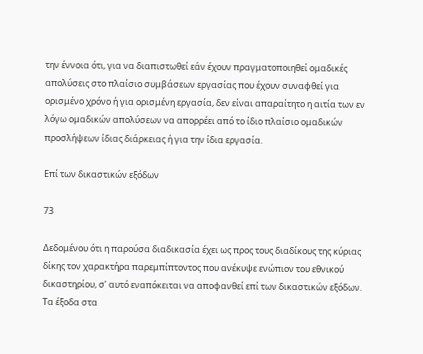την έννοια ότι, για να διαπιστωθεί εάν έχουν πραγματοποιηθεί ομαδικές απολύσεις στο πλαίσιο συμβάσεων εργασίας που έχουν συναφθεί για ορισμένο χρόνο ή για ορισμένη εργασία, δεν είναι απαραίτητο η αιτία των εν λόγω ομαδικών απολύσεων να απορρέει από το ίδιο πλαίσιο ομαδικών προσλήψεων ίδιας διάρκειας ή για την ίδια εργασία.

Επί των δικαστικών εξόδων

73

Δεδομένου ότι η παρούσα διαδικασία έχει ως προς τους διαδίκους της κύριας δίκης τον χαρακτήρα παρεμπίπτοντος που ανέκυψε ενώπιον του εθνικού δικαστηρίου, σ’ αυτό εναπόκειται να αποφανθεί επί των δικαστικών εξόδων. Τα έξοδα στα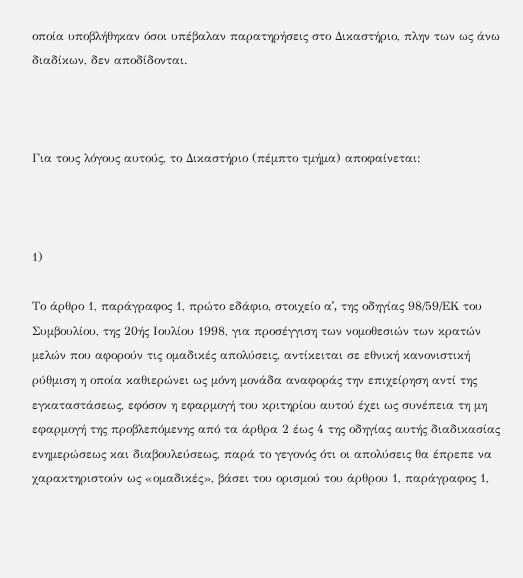οποία υποβλήθηκαν όσοι υπέβαλαν παρατηρήσεις στο Δικαστήριο, πλην των ως άνω διαδίκων, δεν αποδίδονται.



Για τους λόγους αυτούς, το Δικαστήριο (πέμπτο τμήμα) αποφαίνεται:



1)

Το άρθρο 1, παράγραφος 1, πρώτο εδάφιο, στοιχείο αʹ, της οδηγίας 98/59/ΕΚ του Συμβουλίου, της 20ής Ιουλίου 1998, για προσέγγιση των νομοθεσιών των κρατών μελών που αφορούν τις ομαδικές απολύσεις, αντίκειται σε εθνική κανονιστική ρύθμιση η οποία καθιερώνει ως μόνη μονάδα αναφοράς την επιχείρηση αντί της εγκαταστάσεως, εφόσον η εφαρμογή του κριτηρίου αυτού έχει ως συνέπεια τη μη εφαρμογή της προβλεπόμενης από τα άρθρα 2 έως 4 της οδηγίας αυτής διαδικασίας ενημερώσεως και διαβουλεύσεως, παρά το γεγονός ότι οι απολύσεις θα έπρεπε να χαρακτηριστούν ως «ομαδικές», βάσει του ορισμού του άρθρου 1, παράγραφος 1,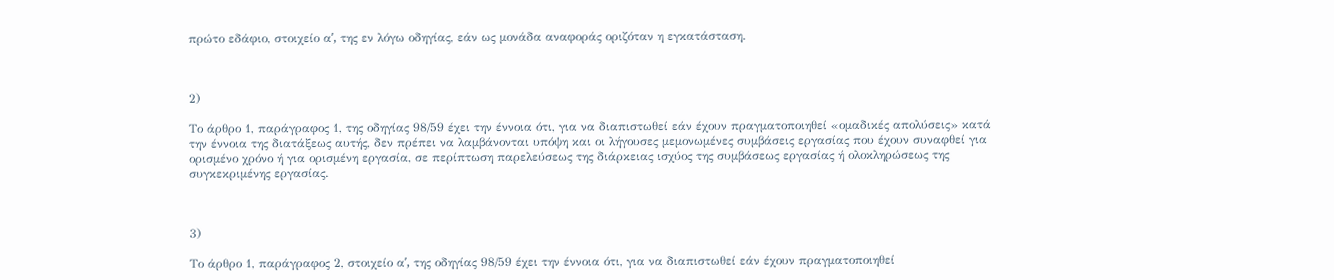πρώτο εδάφιο, στοιχείο αʹ, της εν λόγω οδηγίας, εάν ως μονάδα αναφοράς οριζόταν η εγκατάσταση.



2)

Το άρθρο 1, παράγραφος 1, της οδηγίας 98/59 έχει την έννοια ότι, για να διαπιστωθεί εάν έχουν πραγματοποιηθεί «ομαδικές απολύσεις» κατά την έννοια της διατάξεως αυτής, δεν πρέπει να λαμβάνονται υπόψη και οι λήγουσες μεμονωμένες συμβάσεις εργασίας που έχουν συναφθεί για ορισμένο χρόνο ή για ορισμένη εργασία, σε περίπτωση παρελεύσεως της διάρκειας ισχύος της συμβάσεως εργασίας ή ολοκληρώσεως της συγκεκριμένης εργασίας.



3)

Το άρθρο 1, παράγραφος 2, στοιχείο αʹ, της οδηγίας 98/59 έχει την έννοια ότι, για να διαπιστωθεί εάν έχουν πραγματοποιηθεί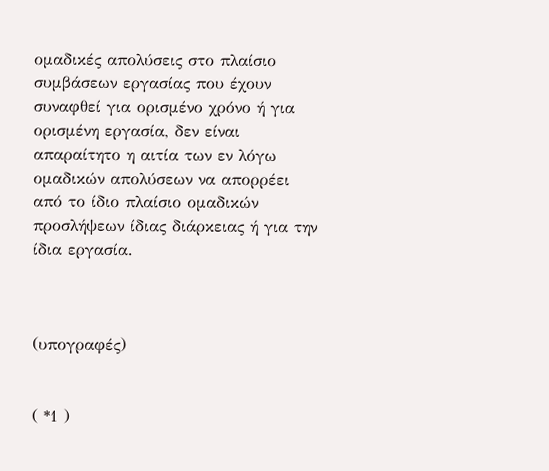ομαδικές απολύσεις στο πλαίσιο συμβάσεων εργασίας που έχουν συναφθεί για ορισμένο χρόνο ή για ορισμένη εργασία, δεν είναι απαραίτητο η αιτία των εν λόγω ομαδικών απολύσεων να απορρέει από το ίδιο πλαίσιο ομαδικών προσλήψεων ίδιας διάρκειας ή για την ίδια εργασία.



(υπογραφές)


( *1 )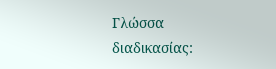Γλώσσα διαδικασίας: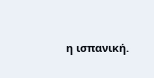η ισπανική.